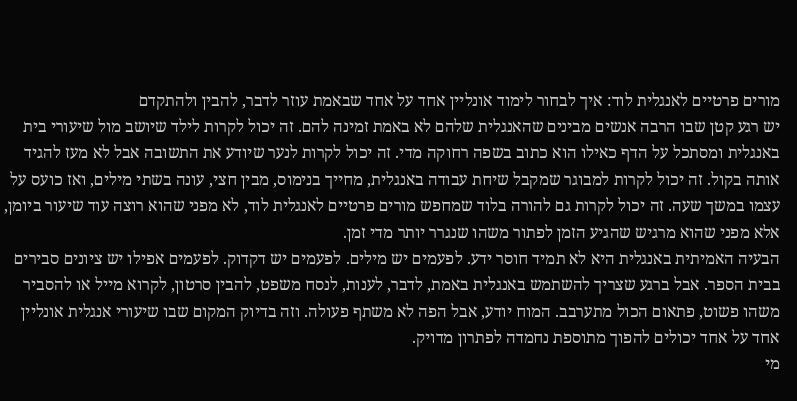מורים פרטיים לאנגלית לוד: איך לבחור לימוד אונליין אחד על אחד שבאמת עוזר לדבר, להבין ולהתקדם
יש רגע קטן שבו הרבה אנשים מבינים שהאנגלית שלהם לא באמת זמינה להם. זה יכול לקרות לילד שיושב מול שיעורי בית באנגלית ומסתכל על הדף כאילו הוא כתוב בשפה רחוקה מדי. זה יכול לקרות לנער שיודע את התשובה אבל לא מעז להגיד אותה בקול. זה יכול לקרות למבוגר שמקבל שיחת עבודה באנגלית, מחייך בנימוס, מבין חצי, עונה בשתי מילים, ואז כועס על עצמו במשך שעה. זה יכול לקרות גם להורה בלוד שמחפש מורים פרטיים לאנגלית לוד, לא מפני שהוא רוצה עוד שיעור ביומן, אלא מפני שהוא מרגיש שהגיע הזמן לפתור משהו שנגרר יותר מדי זמן.
הבעיה האמיתית באנגלית היא לא תמיד חוסר ידע. לפעמים יש מילים. לפעמים יש דקדוק. לפעמים אפילו יש ציונים סבירים בבית הספר. אבל ברגע שצריך להשתמש באנגלית באמת, לדבר, לענות, לנסח משפט, להבין סרטון, לקרוא מייל או להסביר משהו פשוט, פתאום הכול מתערבב. המוח יודע, אבל הפה לא משתף פעולה. וזה בדיוק המקום שבו שיעורי אנגלית אונליין אחד על אחד יכולים להפוך מתוספת נחמדה לפתרון מדויק.
מי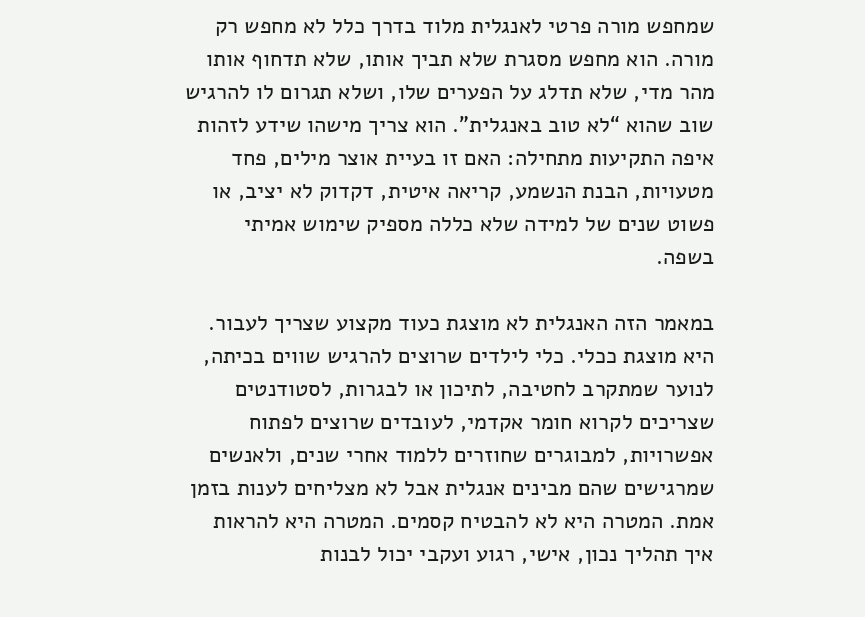שמחפש מורה פרטי לאנגלית מלוד בדרך כלל לא מחפש רק מורה. הוא מחפש מסגרת שלא תביך אותו, שלא תדחוף אותו מהר מדי, שלא תדלג על הפערים שלו, ושלא תגרום לו להרגיש שוב שהוא “לא טוב באנגלית”. הוא צריך מישהו שידע לזהות איפה התקיעות מתחילה: האם זו בעיית אוצר מילים, פחד מטעויות, הבנת הנשמע, קריאה איטית, דקדוק לא יציב, או פשוט שנים של למידה שלא כללה מספיק שימוש אמיתי בשפה.

במאמר הזה האנגלית לא מוצגת כעוד מקצוע שצריך לעבור. היא מוצגת ככלי. כלי לילדים שרוצים להרגיש שווים בכיתה, לנוער שמתקרב לחטיבה, לתיכון או לבגרות, לסטודנטים שצריכים לקרוא חומר אקדמי, לעובדים שרוצים לפתוח אפשרויות, למבוגרים שחוזרים ללמוד אחרי שנים, ולאנשים שמרגישים שהם מבינים אנגלית אבל לא מצליחים לענות בזמן אמת. המטרה היא לא להבטיח קסמים. המטרה היא להראות איך תהליך נכון, אישי, רגוע ועקבי יכול לבנות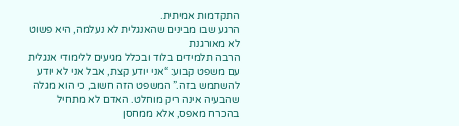התקדמות אמיתית.
הרגע שבו מבינים שהאנגלית לא נעלמה, היא פשוט לא מאורגנת
הרבה תלמידים בלוד ובכלל מגיעים ללימודי אנגלית עם משפט קבוע: “אני יודע קצת, אבל אני לא יודע להשתמש בזה.” המשפט הזה חשוב, כי הוא מגלה שהבעיה אינה ריק מוחלט. האדם לא מתחיל בהכרח מאפס, אלא ממחסן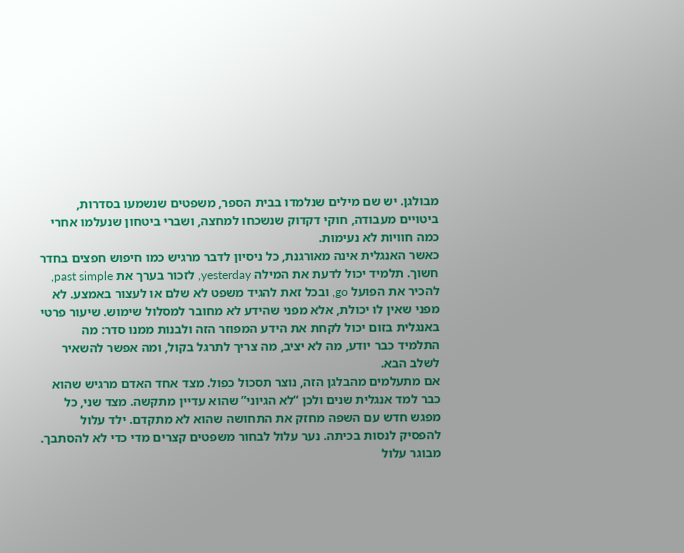מבולגן. יש שם מילים שנלמדו בבית הספר, משפטים שנשמעו בסדרות, ביטויים מעבודה, חוקי דקדוק שנשכחו למחצה, ושברי ביטחון שנעלמו אחרי כמה חוויות לא נעימות.
כאשר האנגלית אינה מאורגנת, כל ניסיון לדבר מרגיש כמו חיפוש חפצים בחדר חשוך. תלמיד יכול לדעת את המילה yesterday, לזכור בערך את past simple, להכיר את הפועל go, ובכל זאת להגיד משפט לא שלם או לעצור באמצע. לא מפני שאין לו יכולת, אלא מפני שהידע לא מחובר למסלול שימוש. שיעור פרטי באנגלית בזום יכול לקחת את הידע המפוזר הזה ולבנות ממנו סדר: מה התלמיד כבר יודע, מה לא יציב, מה צריך לתרגל בקול, ומה אפשר להשאיר לשלב הבא.
אם מתעלמים מהבלגן הזה, נוצר תסכול כפול. מצד אחד האדם מרגיש שהוא כבר למד אנגלית שנים ולכן “לא הגיוני” שהוא עדיין מתקשה. מצד שני, כל מפגש חדש עם השפה מחזק את התחושה שהוא לא מתקדם. ילד עלול להפסיק לנסות בכיתה. נער עלול לבחור משפטים קצרים מדי כדי לא להסתבך. מבוגר עלול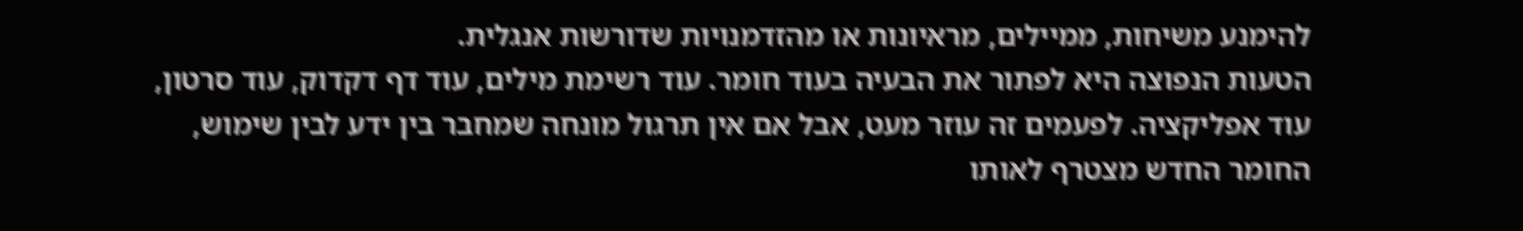להימנע משיחות, ממיילים, מראיונות או מהזדמנויות שדורשות אנגלית.
הטעות הנפוצה היא לפתור את הבעיה בעוד חומר. עוד רשימת מילים, עוד דף דקדוק, עוד סרטון, עוד אפליקציה. לפעמים זה עוזר מעט, אבל אם אין תרגול מונחה שמחבר בין ידע לבין שימוש, החומר החדש מצטרף לאותו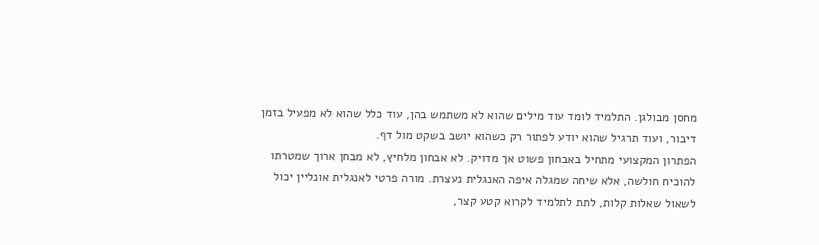מחסן מבולגן. התלמיד לומד עוד מילים שהוא לא משתמש בהן, עוד כלל שהוא לא מפעיל בזמן דיבור, ועוד תרגיל שהוא יודע לפתור רק כשהוא יושב בשקט מול דף.
הפתרון המקצועי מתחיל באבחון פשוט אך מדויק. לא אבחון מלחיץ, לא מבחן ארוך שמטרתו להוכיח חולשה, אלא שיחה שמגלה איפה האנגלית נעצרת. מורה פרטי לאנגלית אונליין יכול לשאול שאלות קלות, לתת לתלמיד לקרוא קטע קצר,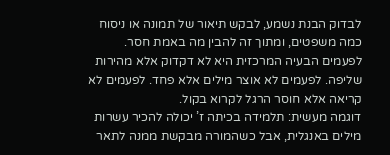לבדוק הבנת נשמע, לבקש תיאור של תמונה או ניסוח כמה משפטים, ומתוך זה להבין מה באמת חסר. לפעמים הבעיה המרכזית היא לא דקדוק אלא מהירות שליפה. לפעמים לא אוצר מילים אלא פחד. לפעמים לא קריאה אלא חוסר הרגל לקרוא בקול.
דוגמה מעשית: תלמידה בכיתה ז’ יכולה להכיר עשרות מילים באנגלית, אבל כשהמורה מבקשת ממנה לתאר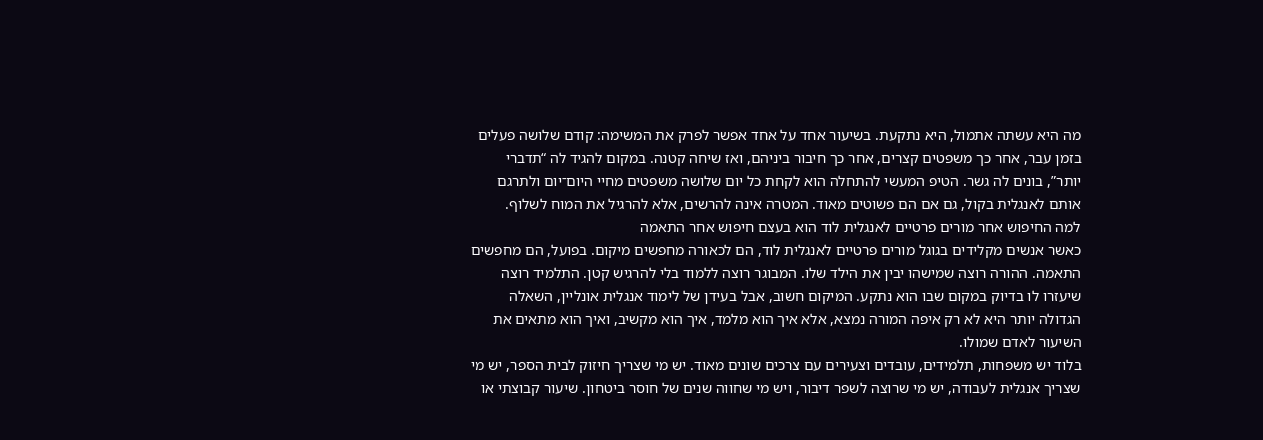מה היא עשתה אתמול, היא נתקעת. בשיעור אחד על אחד אפשר לפרק את המשימה: קודם שלושה פעלים בזמן עבר, אחר כך משפטים קצרים, אחר כך חיבור ביניהם, ואז שיחה קטנה. במקום להגיד לה “תדברי יותר”, בונים לה גשר. הטיפ המעשי להתחלה הוא לקחת כל יום שלושה משפטים מחיי היום־יום ולתרגם אותם לאנגלית בקול, גם אם הם פשוטים מאוד. המטרה אינה להרשים, אלא להרגיל את המוח לשלוף.
למה החיפוש אחר מורים פרטיים לאנגלית לוד הוא בעצם חיפוש אחר התאמה
כאשר אנשים מקלידים בגוגל מורים פרטיים לאנגלית לוד, הם לכאורה מחפשים מיקום. בפועל, הם מחפשים התאמה. ההורה רוצה שמישהו יבין את הילד שלו. המבוגר רוצה ללמוד בלי להרגיש קטן. התלמיד רוצה שיעזרו לו בדיוק במקום שבו הוא נתקע. המיקום חשוב, אבל בעידן של לימוד אנגלית אונליין, השאלה הגדולה יותר היא לא רק איפה המורה נמצא, אלא איך הוא מלמד, איך הוא מקשיב, ואיך הוא מתאים את השיעור לאדם שמולו.
בלוד יש משפחות, תלמידים, עובדים וצעירים עם צרכים שונים מאוד. יש מי שצריך חיזוק לבית הספר, יש מי שצריך אנגלית לעבודה, יש מי שרוצה לשפר דיבור, ויש מי שחווה שנים של חוסר ביטחון. שיעור קבוצתי או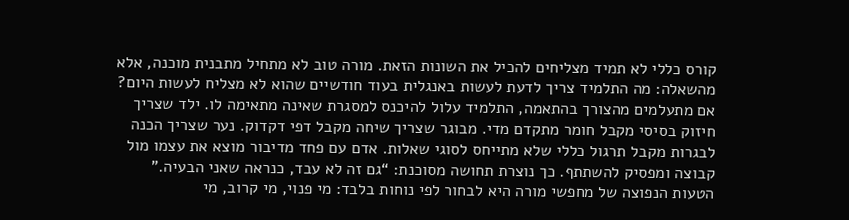קורס כללי לא תמיד מצליחים להכיל את השונות הזאת. מורה טוב לא מתחיל מתבנית מוכנה, אלא מהשאלה: מה התלמיד צריך לדעת לעשות באנגלית בעוד חודשיים שהוא לא מצליח לעשות היום?
אם מתעלמים מהצורך בהתאמה, התלמיד עלול להיכנס למסגרת שאינה מתאימה לו. ילד שצריך חיזוק בסיסי מקבל חומר מתקדם מדי. מבוגר שצריך שיחה מקבל דפי דקדוק. נער שצריך הכנה לבגרות מקבל תרגול כללי שלא מתייחס לסוגי שאלות. אדם עם פחד מדיבור מוצא את עצמו מול קבוצה ומפסיק להשתתף. כך נוצרת תחושה מסוכנת: “גם זה לא עבד, כנראה שאני הבעיה.”
הטעות הנפוצה של מחפשי מורה היא לבחור לפי נוחות בלבד: מי פנוי, מי קרוב, מי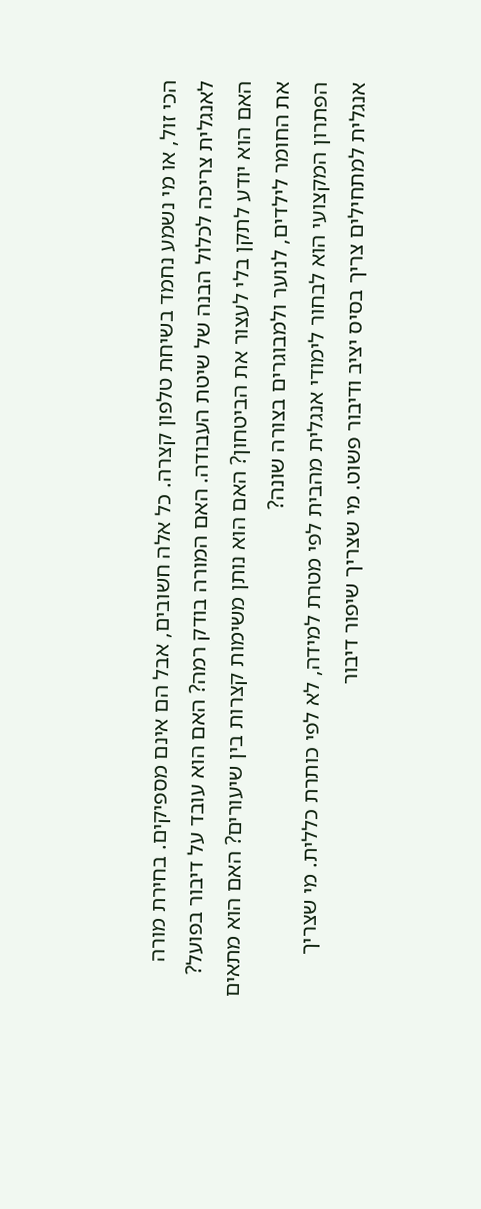הכי זול, או מי נשמע נחמד בשיחת טלפון קצרה. כל אלה חשובים, אבל הם אינם מספיקים. בחירת מורה לאנגלית צריכה לכלול הבנה של שיטת העבודה. האם המורה בודק רמה? האם הוא עובד על דיבור בפועל? האם הוא יודע לתקן בלי לעצור את הביטחון? האם הוא נותן משימות קצרות בין שיעורים? האם הוא מתאים את החומר לילדים, לנוער ולמבוגרים בצורה שונה?
הפתרון המקצועי הוא לבחור לימודי אנגלית מהבית לפי מטרת למידה, לא לפי כותרת כללית. מי שצריך אנגלית למתחילים צריך בסיס יציב ודיבור פשוט. מי שצריך שיפור דיבור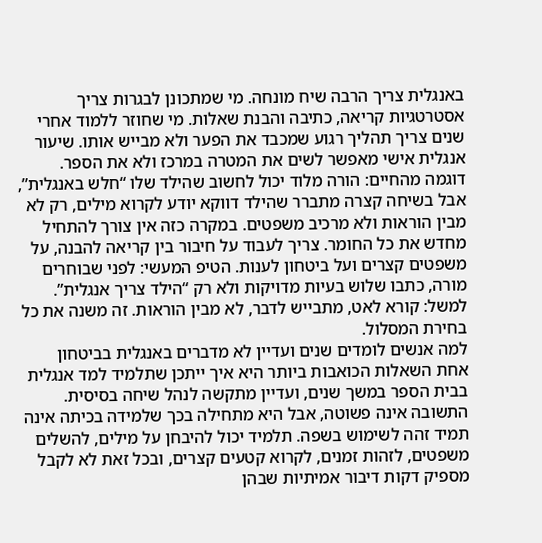באנגלית צריך הרבה שיח מונחה. מי שמתכונן לבגרות צריך אסטרטגיות קריאה, כתיבה והבנת שאלות. מי שחוזר ללמוד אחרי שנים צריך תהליך רגוע שמכבד את הפער ולא מבייש אותו. שיעור אנגלית אישי מאפשר לשים את המטרה במרכז ולא את הספר.
דוגמה מהחיים: הורה מלוד יכול לחשוב שהילד שלו “חלש באנגלית”, אבל בשיחה קצרה מתברר שהילד דווקא יודע לקרוא מילים, רק לא מבין הוראות ולא מרכיב משפטים. במקרה כזה אין צורך להתחיל מחדש את כל החומר. צריך לעבוד על חיבור בין קריאה להבנה, על משפטים קצרים ועל ביטחון לענות. הטיפ המעשי: לפני שבוחרים מורה, כתבו שלוש בעיות מדויקות ולא רק “הילד צריך אנגלית”. למשל: קורא לאט, מתבייש לדבר, לא מבין הוראות. זה משנה את כל בחירת המסלול.
למה אנשים לומדים שנים ועדיין לא מדברים באנגלית בביטחון
אחת השאלות הכואבות ביותר היא איך ייתכן שתלמיד למד אנגלית בבית הספר במשך שנים, ועדיין מתקשה לנהל שיחה בסיסית. התשובה אינה פשוטה, אבל היא מתחילה בכך שלמידה בכיתה אינה תמיד זהה לשימוש בשפה. תלמיד יכול להיבחן על מילים, להשלים משפטים, לזהות זמנים, לקרוא קטעים קצרים, ובכל זאת לא לקבל מספיק דקות דיבור אמיתיות שבהן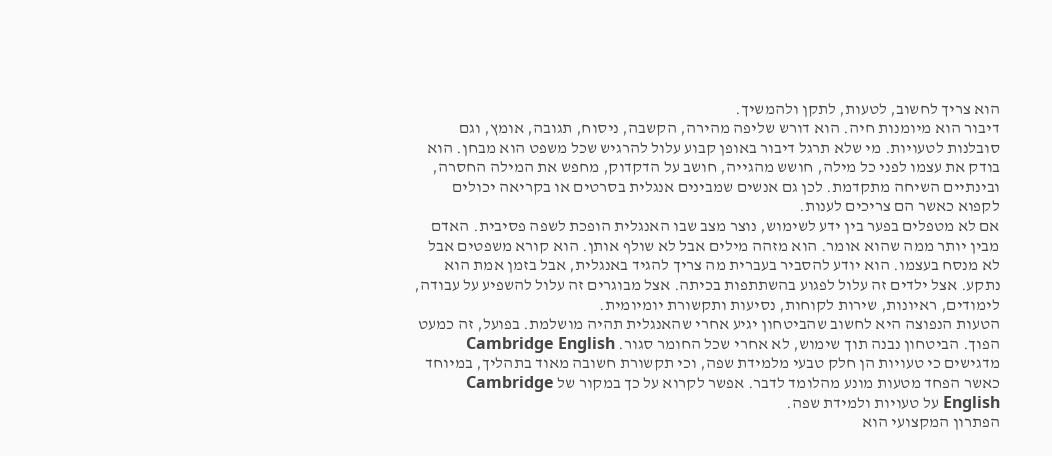הוא צריך לחשוב, לטעות, לתקן ולהמשיך.
דיבור הוא מיומנות חיה. הוא דורש שליפה מהירה, הקשבה, ניסוח, תגובה, אומץ, וגם סובלנות לטעויות. מי שלא תרגל דיבור באופן קבוע עלול להרגיש שכל משפט הוא מבחן. הוא בודק את עצמו לפני כל מילה, חושש מהגייה, חושב על הדקדוק, מחפש את המילה החסרה, ובינתיים השיחה מתקדמת. לכן גם אנשים שמבינים אנגלית בסרטים או בקריאה יכולים לקפוא כאשר הם צריכים לענות.
אם לא מטפלים בפער בין ידע לשימוש, נוצר מצב שבו האנגלית הופכת לשפה פסיבית. האדם מבין יותר ממה שהוא אומר. הוא מזהה מילים אבל לא שולף אותן. הוא קורא משפטים אבל לא מנסח בעצמו. הוא יודע להסביר בעברית מה צריך להגיד באנגלית, אבל בזמן אמת הוא נתקע. אצל ילדים זה עלול לפגוע בהשתתפות בכיתה. אצל מבוגרים זה עלול להשפיע על עבודה, לימודים, ראיונות, שירות לקוחות, נסיעות ותקשורת יומיומית.
הטעות הנפוצה היא לחשוב שהביטחון יגיע אחרי שהאנגלית תהיה מושלמת. בפועל, זה כמעט הפוך. הביטחון נבנה תוך שימוש, לא אחרי שכל החומר סגור. Cambridge English מדגישים כי טעויות הן חלק טבעי מלמידת שפה, וכי תקשורת חשובה מאוד בתהליך, במיוחד כאשר הפחד מטעות מונע מהלומד לדבר. אפשר לקרוא על כך במקור של Cambridge English על טעויות ולמידת שפה.
הפתרון המקצועי הוא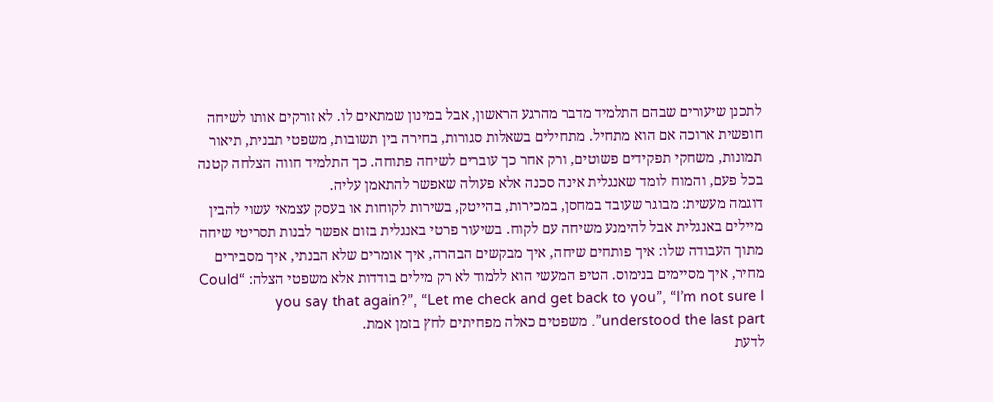לתכנן שיעורים שבהם התלמיד מדבר מהרגע הראשון, אבל במינון שמתאים לו. לא זורקים אותו לשיחה חופשית ארוכה אם הוא מתחיל. מתחילים בשאלות סגורות, בחירה בין תשובות, משפטי תבנית, תיאור תמונות, משחקי תפקידים פשוטים, ורק אחר כך עוברים לשיחה פתוחה. כך התלמיד חווה הצלחה קטנה בכל פעם, והמוח לומד שאנגלית אינה סכנה אלא פעולה שאפשר להתאמן עליה.
דוגמה מעשית: מבוגר שעובד במחסן, במכירות, בהייטק, בשירות לקוחות או בעסק עצמאי עשוי להבין מיילים באנגלית אבל להימנע משיחה עם לקוח. בשיעור פרטי באנגלית בזום אפשר לבנות תסריטי שיחה מתוך העבודה שלו: איך פותחים שיחה, איך מבקשים הבהרה, איך אומרים שלא הבנתי, איך מסבירים מחיר, איך מסיימים בנימוס. הטיפ המעשי הוא ללמוד לא רק מילים בודדות אלא משפטי הצלה: “Could you say that again?”, “Let me check and get back to you”, “I’m not sure I understood the last part”. משפטים כאלה מפחיתים לחץ בזמן אמת.
לדעת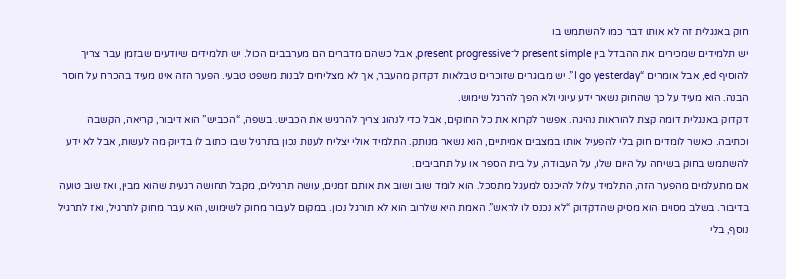חוק באנגלית זה לא אותו דבר כמו להשתמש בו
יש תלמידים שמכירים את ההבדל בין present simple ל־present progressive, אבל כשהם מדברים הם מערבבים הכול. יש תלמידים שיודעים שבזמן עבר צריך להוסיף ed, אבל אומרים “I go yesterday”. יש מבוגרים שזוכרים טבלאות דקדוק מהעבר, אך לא מצליחים לבנות משפט טבעי. הפער הזה אינו מעיד בהכרח על חוסר הבנה. הוא מעיד על כך שהחוק נשאר ידע עיוני ולא הפך להרגל שימוש.
דקדוק באנגלית דומה קצת להוראות נהיגה. אפשר לקרוא את כל החוקים, אבל כדי לנהוג צריך להרגיש את הכביש. בשפה, “הכביש” הוא דיבור, קריאה, הקשבה וכתיבה. כאשר לומדים חוק בלי להפעיל אותו במצבים אמיתיים, הוא נשאר מנותק. התלמיד אולי יצליח לענות נכון בתרגיל שבו כתוב לו בדיוק מה לעשות, אבל לא ידע להשתמש בחוק בשיחה על היום שלו, על העבודה, על בית הספר או על תחביבים.
אם מתעלמים מהפער הזה, התלמיד עלול להיכנס למעגל מתסכל. הוא לומד שוב ושוב את אותם זמנים, עושה תרגילים, מקבל תחושה רגעית שהוא מבין, ואז שוב טועה בדיבור. בשלב מסוים הוא מסיק שהדקדוק “לא נכנס לו לראש”. האמת היא שלרוב הוא לא תורגל נכון. במקום לעבור מחוק לשימוש, הוא עבר מחוק לתרגיל, ואז לתרגיל נוסף, בלי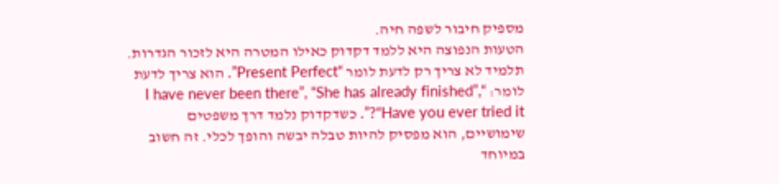מספיק חיבור לשפה חיה.
הטעות הנפוצה היא ללמד דקדוק כאילו המטרה היא לזכור הגדרות. תלמיד לא צריך רק לדעת לומר “Present Perfect”. הוא צריך לדעת לומר: “I have never been there”, “She has already finished”, “Have you ever tried it?”. כשדקדוק נלמד דרך משפטים שימושיים, הוא מפסיק להיות טבלה יבשה והופך לכלי. זה חשוב במיוחד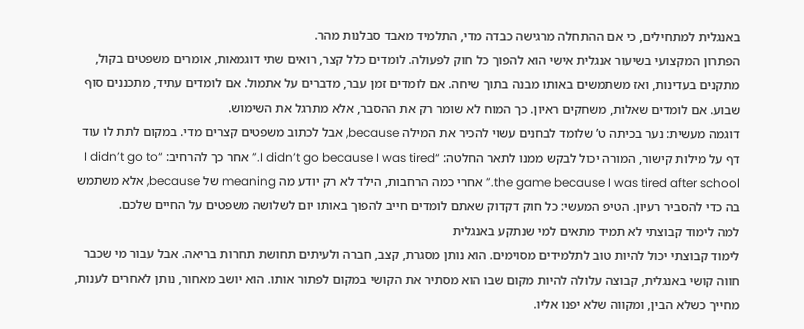באנגלית למתחילים, כי אם ההתחלה מרגישה כבדה מדי, התלמיד מאבד סבלנות מהר.
הפתרון המקצועי בשיעור אנגלית אישי הוא להפוך כל חוק לפעולה. לומדים כלל קצר, רואים שתי דוגמאות, אומרים משפטים בקול, מתקנים בעדינות, ואז משתמשים באותו מבנה בתוך שיחה. אם לומדים זמן עבר, מדברים על אתמול. אם לומדים עתיד, מתכננים סוף שבוע. אם לומדים שאלות, משחקים ראיון. כך המוח לא שומר רק את ההסבר, אלא מתרגל את השימוש.
דוגמה מעשית: נער בכיתה ט’ שלומד לבחנים עשוי להכיר את המילה because, אבל לכתוב משפטים קצרים מדי. במקום לתת לו עוד דף על מילות קישור, המורה יכול לבקש ממנו לתאר החלטה: “I didn’t go because I was tired.” אחר כך להרחיב: “I didn’t go to the game because I was tired after school.” אחרי כמה הרחבות, הילד לא רק יודע מה meaning של because, אלא משתמש בה כדי להסביר רעיון. הטיפ המעשי: כל חוק דקדוק שאתם לומדים חייב להפוך באותו יום לשלושה משפטים על החיים שלכם.
למה לימוד קבוצתי לא תמיד מתאים למי שנתקע באנגלית
לימוד קבוצתי יכול להיות טוב לתלמידים מסוימים. הוא נותן מסגרת, קצב, חברה ולעיתים תחושת תחרות בריאה. אבל עבור מי שכבר חווה קושי באנגלית, קבוצה עלולה להיות מקום שבו הוא מסתיר את הקושי במקום לפתור אותו. הוא יושב מאחור, נותן לאחרים לענות, מחייך כשלא הבין, ומקווה שלא יפנו אליו.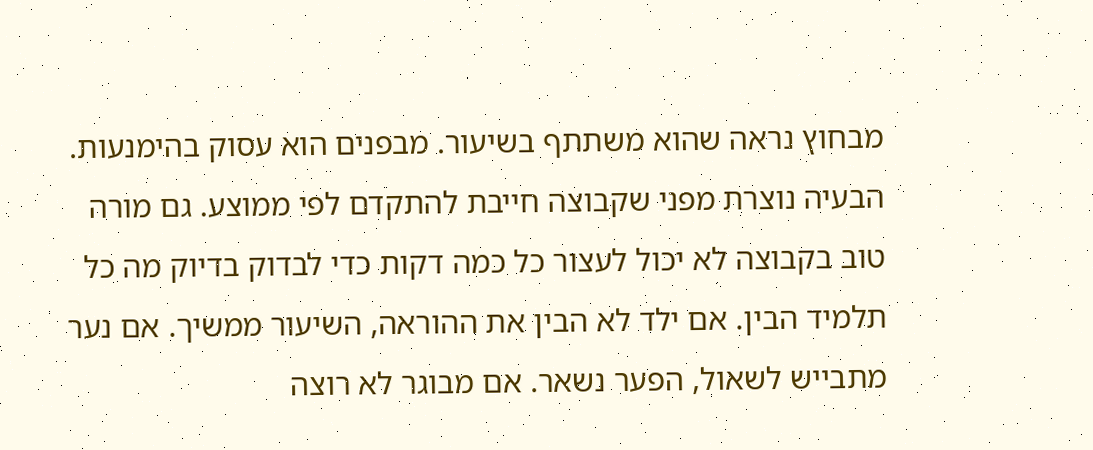מבחוץ נראה שהוא משתתף בשיעור. מבפנים הוא עסוק בהימנעות.
הבעיה נוצרת מפני שקבוצה חייבת להתקדם לפי ממוצע. גם מורה טוב בקבוצה לא יכול לעצור כל כמה דקות כדי לבדוק בדיוק מה כל תלמיד הבין. אם ילד לא הבין את ההוראה, השיעור ממשיך. אם נער מתבייש לשאול, הפער נשאר. אם מבוגר לא רוצה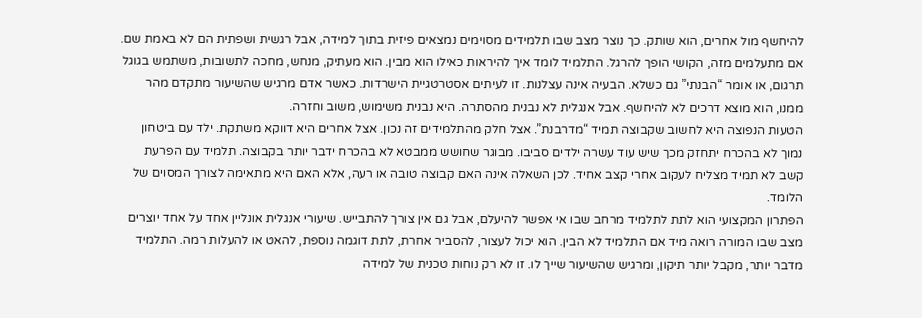להיחשף מול אחרים, הוא שותק. כך נוצר מצב שבו תלמידים מסוימים נמצאים פיזית בתוך למידה, אבל רגשית ושפתית הם לא באמת שם.
אם מתעלמים מזה, הקושי הופך להרגל. התלמיד לומד איך להיראות כאילו הוא מבין. הוא מעתיק, מנחש, מחכה לתשובות, משתמש בגוגל תרגום, או אומר “הבנתי” גם כשלא. הבעיה אינה עצלנות. זו לעיתים אסטרטגיית הישרדות. כאשר אדם מרגיש שהשיעור מתקדם מהר ממנו, הוא מוצא דרכים לא להיחשף. אבל אנגלית לא נבנית מהסתרה. היא נבנית משימוש, משוב וחזרה.
הטעות הנפוצה היא לחשוב שקבוצה תמיד “מדרבנת”. אצל חלק מהתלמידים זה נכון. אצל אחרים היא דווקא משתקת. ילד עם ביטחון נמוך לא בהכרח יתחזק מכך שיש עוד עשרה ילדים סביבו. מבוגר שחושש ממבטא לא בהכרח ידבר יותר בקבוצה. תלמיד עם הפרעת קשב לא תמיד מצליח לעקוב אחרי קצב אחיד. לכן השאלה אינה האם קבוצה טובה או רעה, אלא האם היא מתאימה לצורך המסוים של הלומד.
הפתרון המקצועי הוא לתת לתלמיד מרחב שבו אי אפשר להיעלם, אבל גם אין צורך להתבייש. שיעורי אנגלית אונליין אחד על אחד יוצרים מצב שבו המורה רואה מיד אם התלמיד לא הבין. הוא יכול לעצור, להסביר אחרת, לתת דוגמה נוספת, להאט או להעלות רמה. התלמיד מדבר יותר, מקבל יותר תיקון, ומרגיש שהשיעור שייך לו. זו לא רק נוחות טכנית של למידה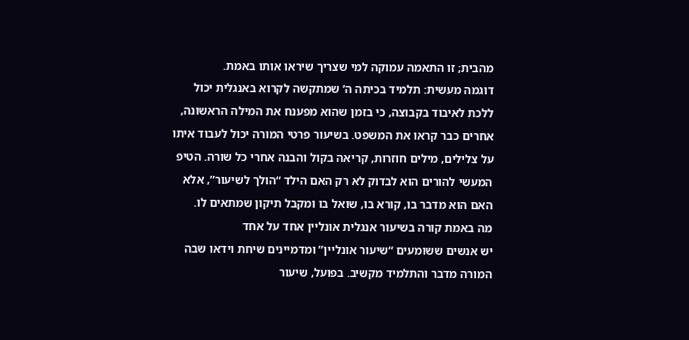מהבית; זו התאמה עמוקה למי שצריך שיראו אותו באמת.
דוגמה מעשית: תלמיד בכיתה ה’ שמתקשה לקרוא באנגלית יכול ללכת לאיבוד בקבוצה, כי בזמן שהוא מפענח את המילה הראשונה, אחרים כבר קראו את המשפט. בשיעור פרטי המורה יכול לעבוד איתו על צלילים, מילים חוזרות, קריאה בקול והבנה אחרי כל שורה. הטיפ המעשי להורים הוא לבדוק לא רק האם הילד “הולך לשיעור”, אלא האם הוא מדבר בו, קורא בו, שואל בו ומקבל תיקון שמתאים לו.
מה באמת קורה בשיעור אנגלית אונליין אחד על אחד
יש אנשים ששומעים “שיעור אונליין” ומדמיינים שיחת וידאו שבה המורה מדבר והתלמיד מקשיב. בפועל, שיעור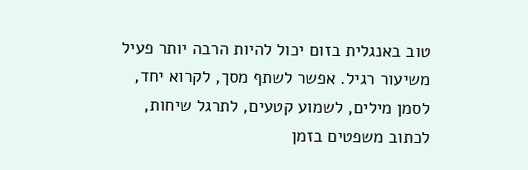טוב באנגלית בזום יכול להיות הרבה יותר פעיל משיעור רגיל. אפשר לשתף מסך, לקרוא יחד, לסמן מילים, לשמוע קטעים, לתרגל שיחות, לכתוב משפטים בזמן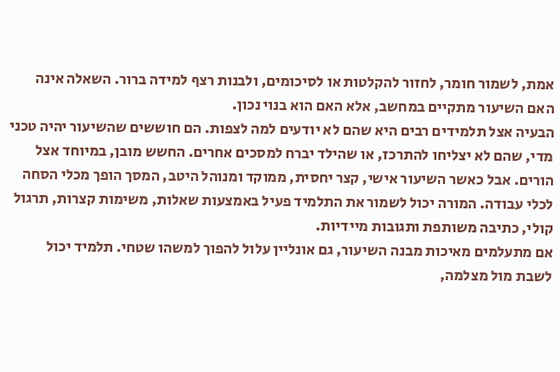אמת, לשמור חומר, לחזור להקלטות או לסיכומים, ולבנות רצף למידה ברור. השאלה אינה האם השיעור מתקיים במחשב, אלא האם הוא בנוי נכון.
הבעיה אצל תלמידים רבים היא שהם לא יודעים למה לצפות. הם חוששים שהשיעור יהיה טכני מדי, שהם לא יצליחו להתרכז, או שהילד יברח למסכים אחרים. החשש מובן, במיוחד אצל הורים. אבל כאשר השיעור אישי, קצר יחסית, ממוקד ומנוהל היטב, המסך הופך מכלי הסחה לכלי עבודה. המורה יכול לשמור את התלמיד פעיל באמצעות שאלות, משימות קצרות, תרגול קולי, כתיבה משותפת ותגובות מיידיות.
אם מתעלמים מאיכות מבנה השיעור, גם אונליין עלול להפוך למשהו שטחי. תלמיד יכול לשבת מול מצלמה,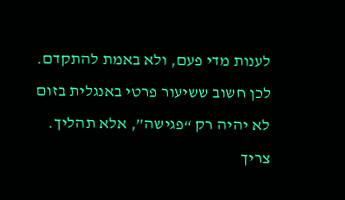לענות מדי פעם, ולא באמת להתקדם. לכן חשוב ששיעור פרטי באנגלית בזום לא יהיה רק “פגישה”, אלא תהליך. צריך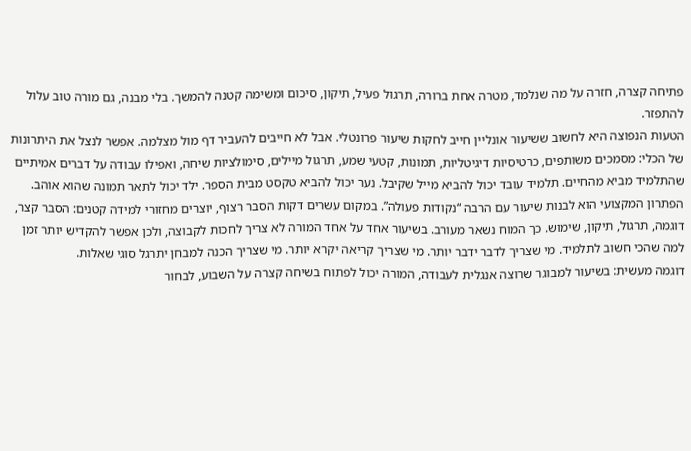פתיחה קצרה, חזרה על מה שנלמד, מטרה אחת ברורה, תרגול פעיל, תיקון, סיכום ומשימה קטנה להמשך. בלי מבנה, גם מורה טוב עלול להתפזר.
הטעות הנפוצה היא לחשוב ששיעור אונליין חייב לחקות שיעור פרונטלי. אבל לא חייבים להעביר דף מול מצלמה. אפשר לנצל את היתרונות של הכלי: מסמכים משותפים, כרטיסיות דיגיטליות, תמונות, קטעי שמע, תרגול מיילים, סימולציות שיחה, ואפילו עבודה על דברים אמיתיים שהתלמיד מביא מהחיים. תלמיד עובד יכול להביא מייל שקיבל. נער יכול להביא טקסט מבית הספר. ילד יכול לתאר תמונה שהוא אוהב.
הפתרון המקצועי הוא לבנות שיעור עם הרבה “נקודות פעולה”. במקום עשרים דקות הסבר רצוף, יוצרים מחזורי למידה קטנים: הסבר קצר, דוגמה, תרגול, תיקון, שימוש. כך המוח נשאר מעורב. בשיעור אחד על אחד המורה לא צריך לחכות לקבוצה, ולכן אפשר להקדיש יותר זמן למה שהכי חשוב לתלמיד. מי שצריך לדבר ידבר יותר. מי שצריך קריאה יקרא יותר. מי שצריך הכנה למבחן יתרגל סוגי שאלות.
דוגמה מעשית: בשיעור למבוגר שרוצה אנגלית לעבודה, המורה יכול לפתוח בשיחה קצרה על השבוע, לבחור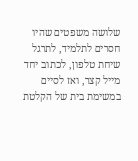שלושה משפטים שהיו חסרים לתלמיד, לתרגל שיחת טלפון, לכתוב יחד מייל קצר, ואז לסיים במשימת בית של הקלטת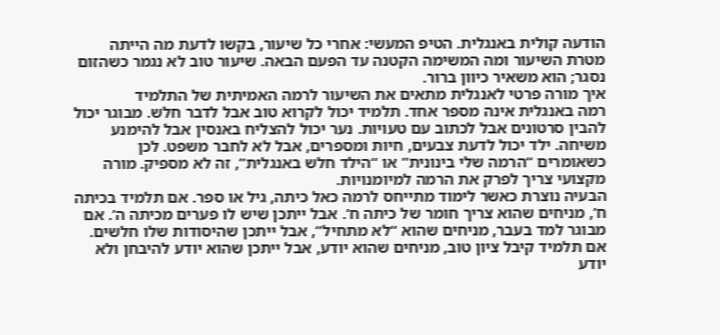הודעה קולית באנגלית. הטיפ המעשי: אחרי כל שיעור, בקשו לדעת מה הייתה מטרת השיעור ומה המשימה הקטנה עד הפעם הבאה. שיעור טוב לא נגמר כשהזום נסגר; הוא משאיר כיוון ברור.
איך מורה פרטי לאנגלית מתאים את השיעור לרמה האמיתית של התלמיד
רמה באנגלית אינה מספר אחד. תלמיד יכול לקרוא טוב אבל לדבר חלש. מבוגר יכול להבין סרטונים אבל לכתוב עם טעויות. נער יכול להצליח באנסין אבל להימנע משיחה. ילד יכול לדעת צבעים, חיות ומספרים, אבל לא לחבר משפט. לכן כשאומרים “הרמה שלי בינונית” או “הילד חלש באנגלית”, זה לא מספיק. מורה מקצועי צריך לפרק את הרמה למיומנויות.
הבעיה נוצרת כאשר לימוד מתייחס לרמה כאל כיתה, גיל או ספר. אם תלמיד בכיתה ח’, מניחים שהוא צריך חומר של כיתה ח’. אבל ייתכן שיש לו פערים מכיתה ה’. אם מבוגר למד בעבר, מניחים שהוא “לא מתחיל”, אבל ייתכן שהיסודות שלו חלשים. אם תלמיד קיבל ציון טוב, מניחים שהוא יודע, אבל ייתכן שהוא יודע להיבחן ולא יודע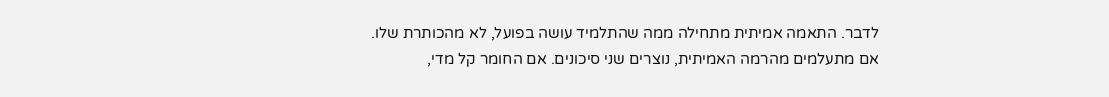לדבר. התאמה אמיתית מתחילה ממה שהתלמיד עושה בפועל, לא מהכותרת שלו.
אם מתעלמים מהרמה האמיתית, נוצרים שני סיכונים. אם החומר קל מדי,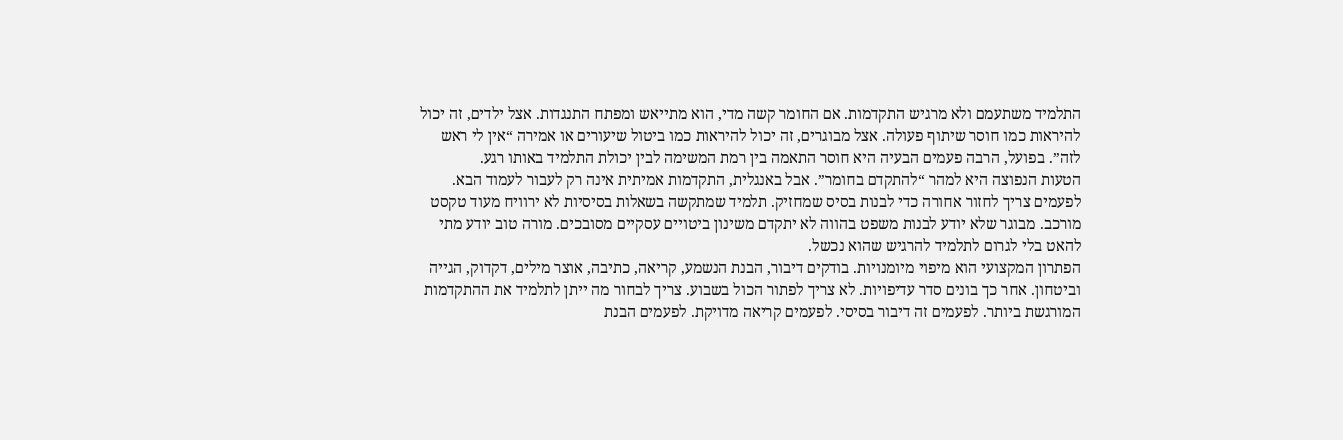התלמיד משתעמם ולא מרגיש התקדמות. אם החומר קשה מדי, הוא מתייאש ומפתח התנגדות. אצל ילדים, זה יכול להיראות כמו חוסר שיתוף פעולה. אצל מבוגרים, זה יכול להיראות כמו ביטול שיעורים או אמירה “אין לי ראש לזה”. בפועל, הרבה פעמים הבעיה היא חוסר התאמה בין רמת המשימה לבין יכולת התלמיד באותו רגע.
הטעות הנפוצה היא למהר “להתקדם בחומר”. אבל באנגלית, התקדמות אמיתית אינה רק לעבור לעמוד הבא. לפעמים צריך לחזור אחורה כדי לבנות בסיס שמחזיק. תלמיד שמתקשה בשאלות בסיסיות לא ירוויח מעוד טקסט מורכב. מבוגר שלא יודע לבנות משפט בהווה לא יתקדם משינון ביטויים עסקיים מסובכים. מורה טוב יודע מתי להאט בלי לגרום לתלמיד להרגיש שהוא נכשל.
הפתרון המקצועי הוא מיפוי מיומנויות. בודקים דיבור, הבנת הנשמע, קריאה, כתיבה, אוצר מילים, דקדוק, הגייה וביטחון. אחר כך בונים סדר עדיפויות. לא צריך לפתור הכול בשבוע. צריך לבחור מה ייתן לתלמיד את ההתקדמות המורגשת ביותר. לפעמים זה דיבור בסיסי. לפעמים קריאה מדויקת. לפעמים הבנת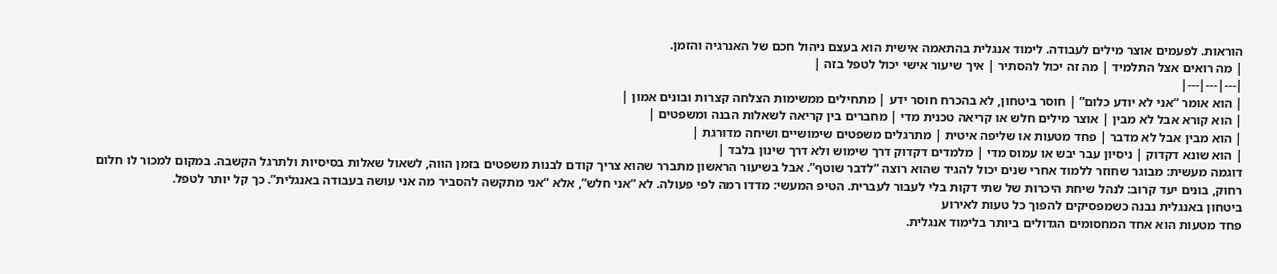הוראות. לפעמים אוצר מילים לעבודה. לימוד אנגלית בהתאמה אישית הוא בעצם ניהול חכם של האנרגיה והזמן.
| מה רואים אצל התלמיד | מה זה יכול להסתיר | איך שיעור אישי יכול לטפל בזה |
|---|---|---|
| הוא אומר “אני לא יודע כלום” | חוסר ביטחון, לא בהכרח חוסר ידע | מתחילים ממשימות הצלחה קצרות ובונים אמון |
| הוא קורא אבל לא מבין | אוצר מילים חלש או קריאה טכנית מדי | מחברים בין קריאה לשאלות הבנה ומשפטים |
| הוא מבין אבל לא מדבר | פחד מטעות או שליפה איטית | מתרגלים משפטים שימושיים ושיחה מדורגת |
| הוא שונא דקדוק | ניסיון עבר יבש או עמוס מדי | מלמדים דקדוק דרך שימוש ולא דרך שינון בלבד |
דוגמה מעשית: מבוגר שחוזר ללמוד אחרי שנים יכול להגיד שהוא רוצה “לדבר שוטף”. אבל בשיעור הראשון מתברר שהוא צריך קודם לבנות משפטים בזמן הווה, לשאול שאלות בסיסיות ולתרגל הקשבה. במקום למכור לו חלום רחוק, בונים יעד קרוב: לנהל שיחת היכרות של שתי דקות בלי לעבור לעברית. הטיפ המעשי: מדדו רמה לפי פעולה. לא “אני חלש”, אלא “אני מתקשה להסביר מה אני עושה בעבודה באנגלית”. כך קל יותר לטפל.
ביטחון באנגלית נבנה כשמפסיקים להפוך כל טעות לאירוע
פחד מטעות הוא אחד המחסומים הגדולים ביותר בלימוד אנגלית.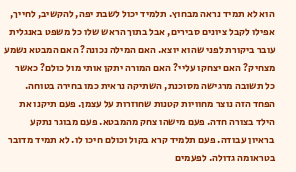הוא לא תמיד נראה מבחוץ. תלמיד יכול לשבת יפה, להקשיב, לחייך, אפילו לקבל ציונים סבירים, אבל בתוך הראש שלו כל משפט באנגלית עובר ביקורת לפני שהוא יוצא. האם המילה נכונה? האם המבטא נשמע מצחיק? האם יצחקו עליי? האם המורה יתקן אותי מול כולם? כאשר כל תשובה מרגישה מסוכנת, השתיקה נראית כמו בחירה בטוחה.
הפחד הזה נוצר מחוויות קטנות שחוזרות על עצמן. פעם תיקנו את הילד בצורה חדה. פעם מישהו צחק מהמבטא. פעם מבוגר נתקע בראיון עבודה. פעם תלמיד קרא בקול וכולם חיכו לו. לא תמיד מדובר בטראומה גדולה. לפעמים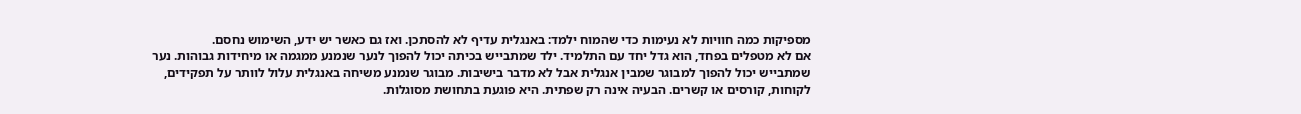מספיקות כמה חוויות לא נעימות כדי שהמוח ילמד: באנגלית עדיף לא להסתכן. ואז גם כאשר יש ידע, השימוש נחסם.
אם לא מטפלים בפחד, הוא גדל יחד עם התלמיד. ילד שמתבייש בכיתה יכול להפוך לנער שנמנע ממגמה או מיחידות גבוהות. נער שמתבייש יכול להפוך למבוגר שמבין אנגלית אבל לא מדבר בישיבות. מבוגר שנמנע משיחה באנגלית עלול לוותר על תפקידים, לקוחות, קורסים או קשרים. הבעיה אינה רק שפתית. היא פוגעת בתחושת מסוגלות.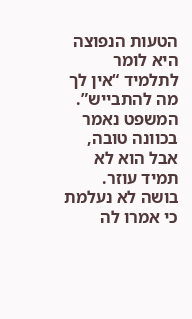הטעות הנפוצה היא לומר לתלמיד “אין לך מה להתבייש”. המשפט נאמר בכוונה טובה, אבל הוא לא תמיד עוזר. בושה לא נעלמת כי אמרו לה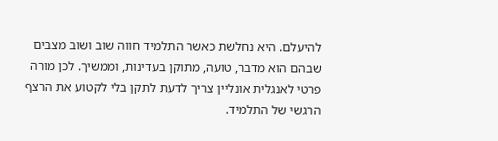להיעלם. היא נחלשת כאשר התלמיד חווה שוב ושוב מצבים שבהם הוא מדבר, טועה, מתוקן בעדינות, וממשיך. לכן מורה פרטי לאנגלית אונליין צריך לדעת לתקן בלי לקטוע את הרצף הרגשי של התלמיד.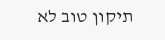תיקון טוב לא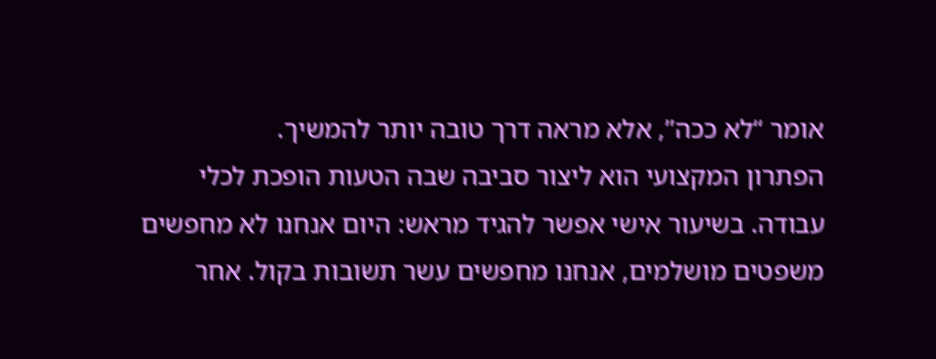אומר “לא ככה”, אלא מראה דרך טובה יותר להמשיך.
הפתרון המקצועי הוא ליצור סביבה שבה הטעות הופכת לכלי עבודה. בשיעור אישי אפשר להגיד מראש: היום אנחנו לא מחפשים משפטים מושלמים, אנחנו מחפשים עשר תשובות בקול. אחר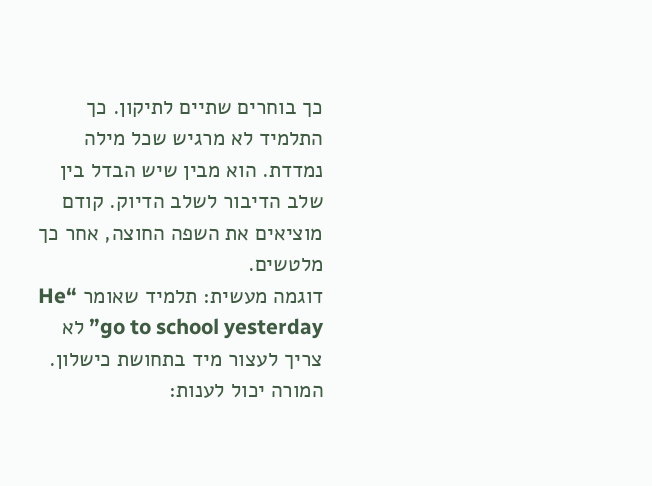כך בוחרים שתיים לתיקון. כך התלמיד לא מרגיש שכל מילה נמדדת. הוא מבין שיש הבדל בין שלב הדיבור לשלב הדיוק. קודם מוציאים את השפה החוצה, אחר כך מלטשים.
דוגמה מעשית: תלמיד שאומר “He go to school yesterday” לא צריך לעצור מיד בתחושת כישלון. המורה יכול לענות: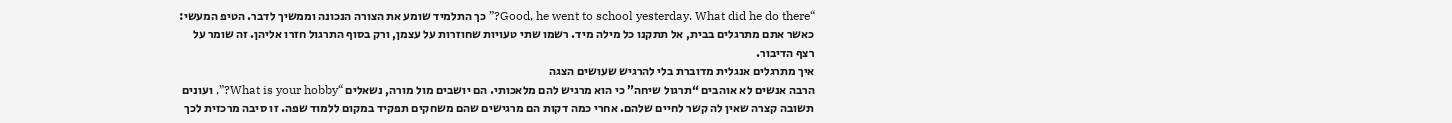“Good, he went to school yesterday. What did he do there?” כך התלמיד שומע את הצורה הנכונה וממשיך לדבר. הטיפ המעשי: כאשר אתם מתרגלים בבית, אל תתקנו כל מילה מיד. רשמו שתי טעויות שחוזרות על עצמן, ורק בסוף התרגול חזרו אליהן. זה שומר על רצף הדיבור.
איך מתרגלים אנגלית מדוברת בלי להרגיש שעושים הצגה
הרבה אנשים לא אוהבים “תרגול שיחה” כי הוא מרגיש להם מלאכותי. הם יושבים מול מורה, נשאלים “What is your hobby?”, ועונים תשובה קצרה שאין לה קשר לחיים שלהם. אחרי כמה דקות הם מרגישים שהם משחקים תפקיד במקום ללמוד שפה. זו סיבה מרכזית לכך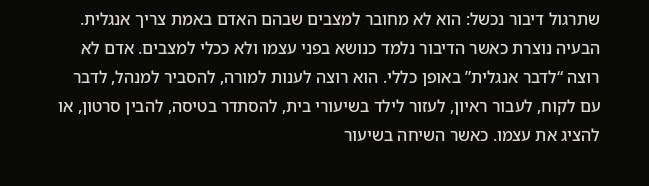שתרגול דיבור נכשל: הוא לא מחובר למצבים שבהם האדם באמת צריך אנגלית.
הבעיה נוצרת כאשר הדיבור נלמד כנושא בפני עצמו ולא ככלי למצבים. אדם לא רוצה “לדבר אנגלית” באופן כללי. הוא רוצה לענות למורה, להסביר למנהל, לדבר עם לקוח, לעבור ראיון, לעזור לילד בשיעורי בית, להסתדר בטיסה, להבין סרטון, או להציג את עצמו. כאשר השיחה בשיעור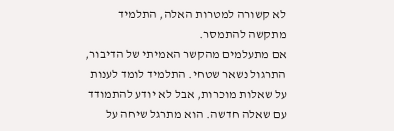לא קשורה למטרות האלה, התלמיד מתקשה להתמסר.
אם מתעלמים מהקשר האמיתי של הדיבור, התרגול נשאר שטחי. התלמיד לומד לענות על שאלות מוכרות, אבל לא יודע להתמודד עם שאלה חדשה. הוא מתרגל שיחה על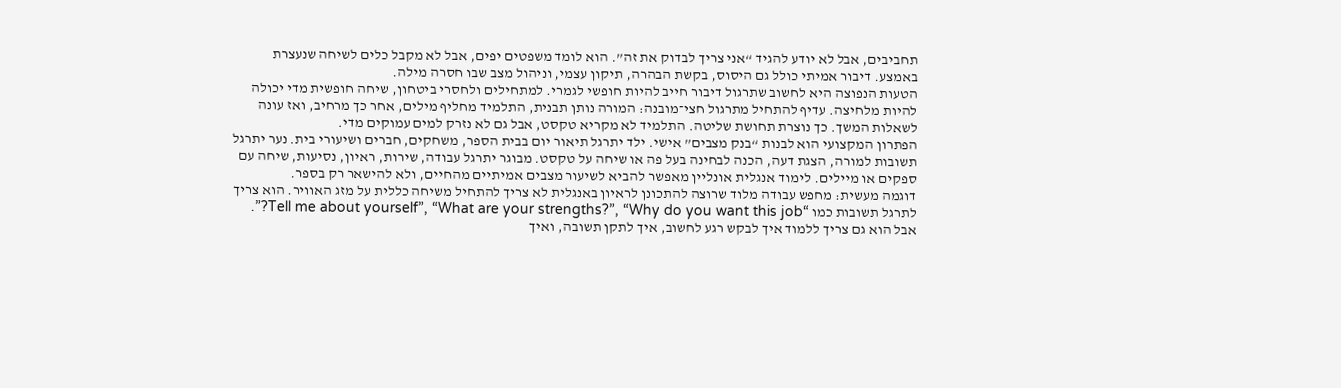תחביבים, אבל לא יודע להגיד “אני צריך לבדוק את זה”. הוא לומד משפטים יפים, אבל לא מקבל כלים לשיחה שנעצרת באמצע. דיבור אמיתי כולל גם היסוס, בקשת הבהרה, תיקון עצמי, וניהול מצב שבו חסרה מילה.
הטעות הנפוצה היא לחשוב שתרגול דיבור חייב להיות חופשי לגמרי. למתחילים ולחסרי ביטחון, שיחה חופשית מדי יכולה להיות מלחיצה. עדיף להתחיל מתרגול חצי־מובנה: המורה נותן תבנית, התלמיד מחליף מילים, אחר כך מרחיב, ואז עונה לשאלות המשך. כך נוצרת תחושת שליטה. התלמיד לא מקריא טקסט, אבל גם לא נזרק למים עמוקים מדי.
הפתרון המקצועי הוא לבנות “בנק מצבים” אישי. ילד יתרגל תיאור יום בבית הספר, משחקים, חברים ושיעורי בית. נער יתרגל תשובות למורה, הצגת דעה, הכנה לבחינה בעל פה או שיחה על טקסט. מבוגר יתרגל עבודה, שירות, ראיון, נסיעות, שיחה עם ספקים או מיילים. לימוד אנגלית אונליין מאפשר להביא לשיעור מצבים אמיתיים מהחיים, ולא להישאר רק בספר.
דוגמה מעשית: מחפש עבודה מלוד שרוצה להתכונן לראיון באנגלית לא צריך להתחיל משיחה כללית על מזג האוויר. הוא צריך לתרגל תשובות כמו “Tell me about yourself”, “What are your strengths?”, “Why do you want this job?”. אבל הוא גם צריך ללמוד איך לבקש רגע לחשוב, איך לתקן תשובה, ואיך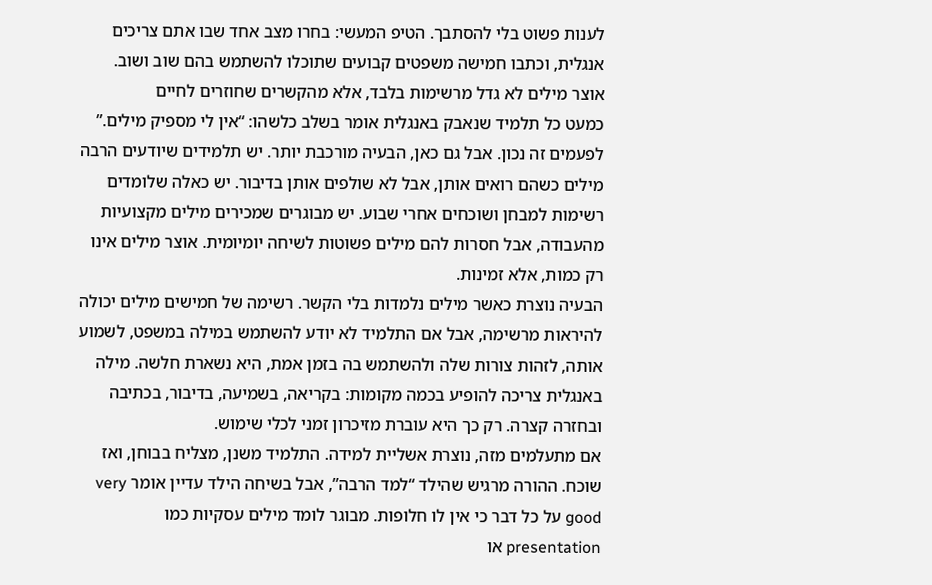לענות פשוט בלי להסתבך. הטיפ המעשי: בחרו מצב אחד שבו אתם צריכים אנגלית, וכתבו חמישה משפטים קבועים שתוכלו להשתמש בהם שוב ושוב.
אוצר מילים לא גדל מרשימות בלבד, אלא מהקשרים שחוזרים לחיים
כמעט כל תלמיד שנאבק באנגלית אומר בשלב כלשהו: “אין לי מספיק מילים.” לפעמים זה נכון. אבל גם כאן, הבעיה מורכבת יותר. יש תלמידים שיודעים הרבה מילים כשהם רואים אותן, אבל לא שולפים אותן בדיבור. יש כאלה שלומדים רשימות למבחן ושוכחים אחרי שבוע. יש מבוגרים שמכירים מילים מקצועיות מהעבודה, אבל חסרות להם מילים פשוטות לשיחה יומיומית. אוצר מילים אינו רק כמות, אלא זמינות.
הבעיה נוצרת כאשר מילים נלמדות בלי הקשר. רשימה של חמישים מילים יכולה להיראות מרשימה, אבל אם התלמיד לא יודע להשתמש במילה במשפט, לשמוע אותה, לזהות צורות שלה ולהשתמש בה בזמן אמת, היא נשארת חלשה. מילה באנגלית צריכה להופיע בכמה מקומות: בקריאה, בשמיעה, בדיבור, בכתיבה ובחזרה קצרה. רק כך היא עוברת מזיכרון זמני לכלי שימוש.
אם מתעלמים מזה, נוצרת אשליית למידה. התלמיד משנן, מצליח בבוחן, ואז שוכח. ההורה מרגיש שהילד “למד הרבה”, אבל בשיחה הילד עדיין אומר very good על כל דבר כי אין לו חלופות. מבוגר לומד מילים עסקיות כמו presentation או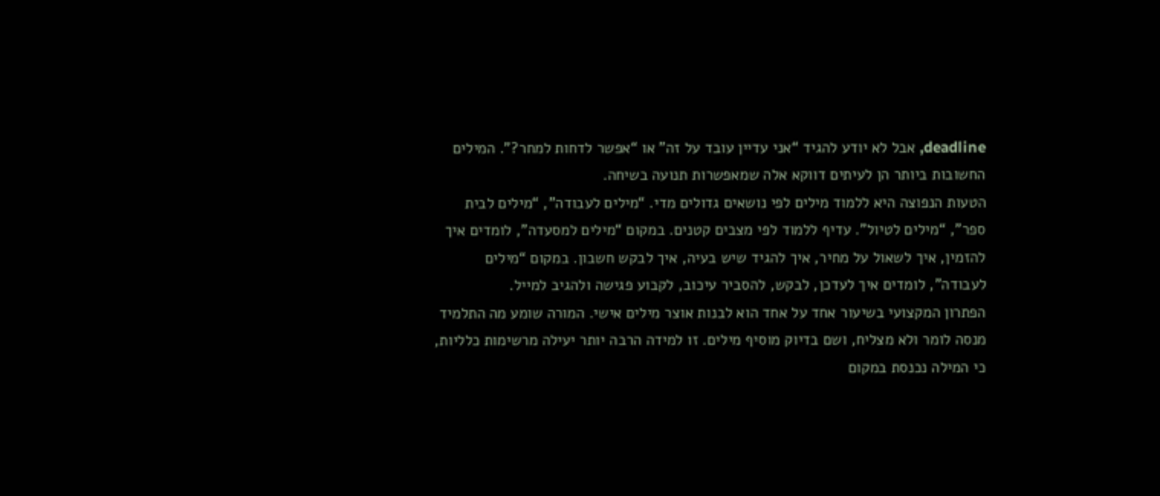deadline, אבל לא יודע להגיד “אני עדיין עובד על זה” או “אפשר לדחות למחר?”. המילים החשובות ביותר הן לעיתים דווקא אלה שמאפשרות תנועה בשיחה.
הטעות הנפוצה היא ללמוד מילים לפי נושאים גדולים מדי. “מילים לעבודה”, “מילים לבית ספר”, “מילים לטיול”. עדיף ללמוד לפי מצבים קטנים. במקום “מילים למסעדה”, לומדים איך להזמין, איך לשאול על מחיר, איך להגיד שיש בעיה, איך לבקש חשבון. במקום “מילים לעבודה”, לומדים איך לעדכן, לבקש, להסביר עיכוב, לקבוע פגישה ולהגיב למייל.
הפתרון המקצועי בשיעור אחד על אחד הוא לבנות אוצר מילים אישי. המורה שומע מה התלמיד מנסה לומר ולא מצליח, ושם בדיוק מוסיף מילים. זו למידה הרבה יותר יעילה מרשימות כלליות, כי המילה נכנסת במקום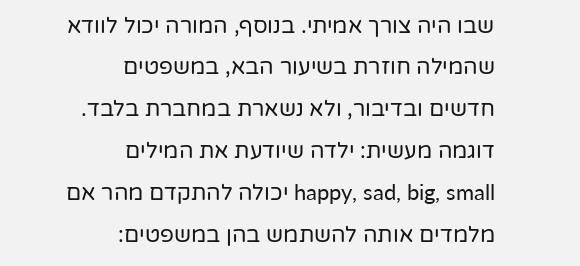שבו היה צורך אמיתי. בנוסף, המורה יכול לוודא שהמילה חוזרת בשיעור הבא, במשפטים חדשים ובדיבור, ולא נשארת במחברת בלבד.
דוגמה מעשית: ילדה שיודעת את המילים happy, sad, big, small יכולה להתקדם מהר אם מלמדים אותה להשתמש בהן במשפטים: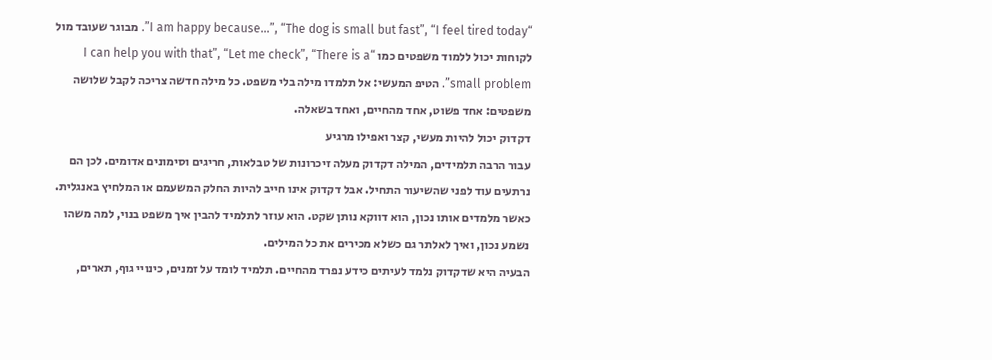“I am happy because…”, “The dog is small but fast”, “I feel tired today”. מבוגר שעובד מול לקוחות יכול ללמוד משפטים כמו “I can help you with that”, “Let me check”, “There is a small problem”. הטיפ המעשי: אל תלמדו מילה בלי משפט. כל מילה חדשה צריכה לקבל שלושה משפטים: אחד פשוט, אחד מהחיים, ואחד בשאלה.
דקדוק יכול להיות מעשי, קצר ואפילו מרגיע
עבור הרבה תלמידים, המילה דקדוק מעלה זיכרונות של טבלאות, חריגים וסימונים אדומים. לכן הם נרתעים עוד לפני שהשיעור התחיל. אבל דקדוק אינו חייב להיות החלק המשעמם או המלחיץ באנגלית. כאשר מלמדים אותו נכון, הוא דווקא נותן שקט. הוא עוזר לתלמיד להבין איך משפט בנוי, למה משהו נשמע נכון, ואיך לאלתר גם כשלא מכירים את כל המילים.
הבעיה היא שדקדוק נלמד לעיתים כידע נפרד מהחיים. תלמיד לומד על זמנים, כינויי גוף, תארים,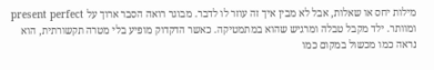מילות יחס או שאלות, אבל לא מבין איך זה עוזר לו לדבר. מבוגר רואה הסבר ארוך על present perfect ומוותר. ילד מקבל טבלה ומרגיש שהוא במתמטיקה. כאשר הדקדוק מופיע בלי מטרה תקשורתית, הוא נראה כמו מכשול במקום כמו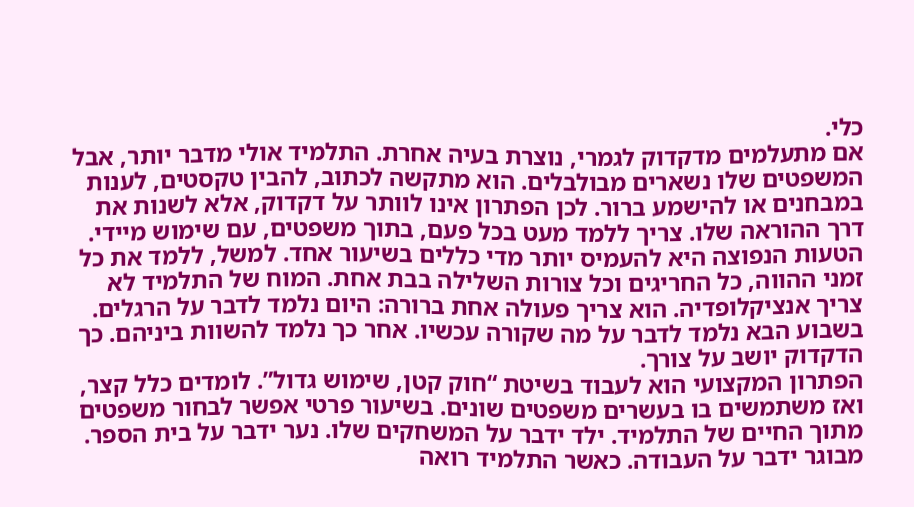כלי.
אם מתעלמים מדקדוק לגמרי, נוצרת בעיה אחרת. התלמיד אולי מדבר יותר, אבל המשפטים שלו נשארים מבולבלים. הוא מתקשה לכתוב, להבין טקסטים, לענות במבחנים או להישמע ברור. לכן הפתרון אינו לוותר על דקדוק, אלא לשנות את דרך ההוראה שלו. צריך ללמד מעט בכל פעם, בתוך משפטים, עם שימוש מיידי.
הטעות הנפוצה היא להעמיס יותר מדי כללים בשיעור אחד. למשל, ללמד את כל זמני ההווה, כל החריגים וכל צורות השלילה בבת אחת. המוח של התלמיד לא צריך אנציקלופדיה. הוא צריך פעולה אחת ברורה: היום נלמד לדבר על הרגלים. בשבוע הבא נלמד לדבר על מה שקורה עכשיו. אחר כך נלמד להשוות ביניהם. כך הדקדוק יושב על צורך.
הפתרון המקצועי הוא לעבוד בשיטת “חוק קטן, שימוש גדול”. לומדים כלל קצר, ואז משתמשים בו בעשרים משפטים שונים. בשיעור פרטי אפשר לבחור משפטים מתוך החיים של התלמיד. ילד ידבר על המשחקים שלו. נער ידבר על בית הספר. מבוגר ידבר על העבודה. כאשר התלמיד רואה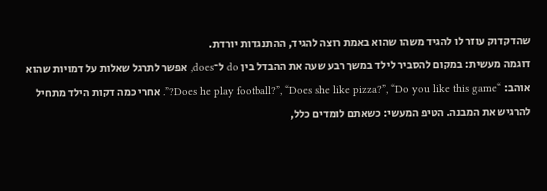שהדקדוק עוזר לו להגיד משהו שהוא באמת רוצה להגיד, ההתנגדות יורדת.
דוגמה מעשית: במקום להסביר לילד במשך רבע שעה את ההבדל בין do ל־does, אפשר לתרגל שאלות על דמויות שהוא אוהב: “Does he play football?”, “Does she like pizza?”, “Do you like this game?”. אחרי כמה דקות הילד מתחיל להרגיש את המבנה. הטיפ המעשי: כשאתם לומדים כלל,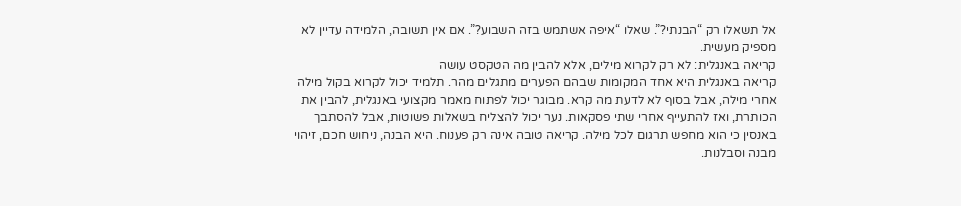אל תשאלו רק “הבנתי?”. שאלו “איפה אשתמש בזה השבוע?”. אם אין תשובה, הלמידה עדיין לא מספיק מעשית.
קריאה באנגלית: לא רק לקרוא מילים, אלא להבין מה הטקסט עושה
קריאה באנגלית היא אחד המקומות שבהם הפערים מתגלים מהר. תלמיד יכול לקרוא בקול מילה אחרי מילה, אבל בסוף לא לדעת מה קרא. מבוגר יכול לפתוח מאמר מקצועי באנגלית, להבין את הכותרת, ואז להתעייף אחרי שתי פסקאות. נער יכול להצליח בשאלות פשוטות, אבל להסתבך באנסין כי הוא מחפש תרגום לכל מילה. קריאה טובה אינה רק פענוח. היא הבנה, ניחוש חכם, זיהוי מבנה וסבלנות.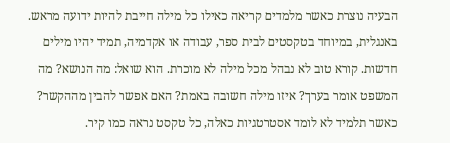הבעיה נוצרת כאשר מלמדים קריאה כאילו כל מילה חייבת להיות ידועה מראש. באנגלית, במיוחד בטקסטים לבית ספר, עבודה או אקדמיה, תמיד יהיו מילים חדשות. קורא טוב לא נבהל מכל מילה לא מוכרת. הוא שואל: מה הנושא? מה המשפט אומר בערך? איזו מילה חשובה באמת? האם אפשר להבין מההקשר? כאשר תלמיד לא לומד אסטרטגיות כאלה, כל טקסט נראה כמו קיר.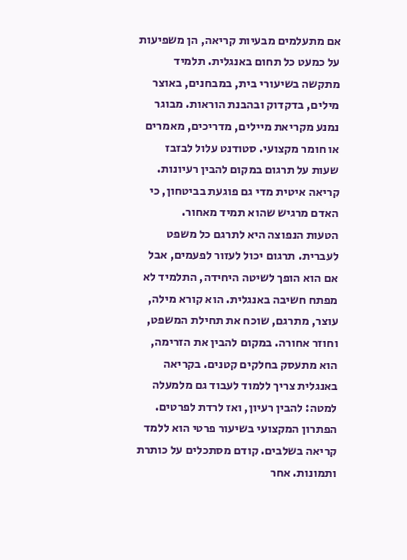אם מתעלמים מבעיות קריאה, הן משפיעות על כמעט כל תחום באנגלית. תלמיד מתקשה בשיעורי בית, במבחנים, באוצר מילים, בדקדוק ובהבנת הוראות. מבוגר נמנע מקריאת מיילים, מדריכים, מאמרים או חומר מקצועי. סטודנט עלול לבזבז שעות על תרגום במקום להבין רעיונות. קריאה איטית מדי גם פוגעת בביטחון, כי האדם מרגיש שהוא תמיד מאחור.
הטעות הנפוצה היא לתרגם כל משפט לעברית. תרגום יכול לעזור לפעמים, אבל אם הוא הופך לשיטה היחידה, התלמיד לא מפתח חשיבה באנגלית. הוא קורא מילה, עוצר, מתרגם, שוכח את תחילת המשפט, וחוזר אחורה. במקום להבין את הזרימה, הוא מתעסק בחלקים קטנים. בקריאה באנגלית צריך ללמוד לעבוד גם מלמעלה למטה: להבין רעיון, ואז לרדת לפרטים.
הפתרון המקצועי בשיעור פרטי הוא ללמד קריאה בשלבים. קודם מסתכלים על כותרת ותמונות. אחר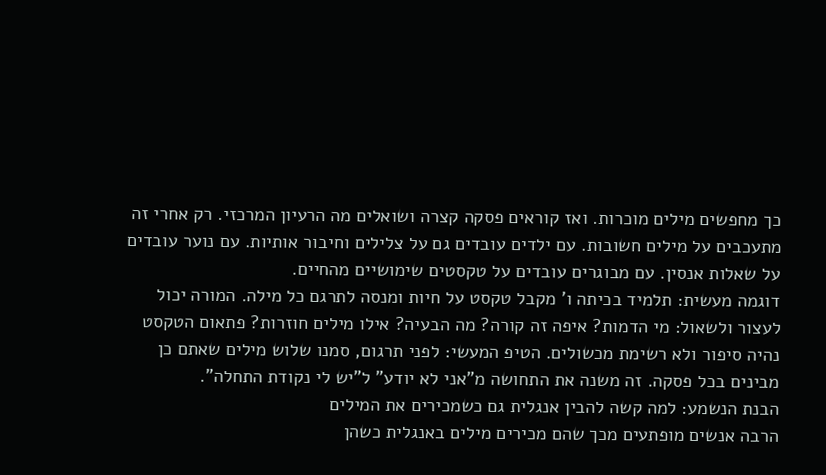כך מחפשים מילים מוכרות. ואז קוראים פסקה קצרה ושואלים מה הרעיון המרכזי. רק אחרי זה מתעכבים על מילים חשובות. עם ילדים עובדים גם על צלילים וחיבור אותיות. עם נוער עובדים על שאלות אנסין. עם מבוגרים עובדים על טקסטים שימושיים מהחיים.
דוגמה מעשית: תלמיד בכיתה ו’ מקבל טקסט על חיות ומנסה לתרגם כל מילה. המורה יכול לעצור ולשאול: מי הדמות? איפה זה קורה? מה הבעיה? אילו מילים חוזרות? פתאום הטקסט נהיה סיפור ולא רשימת מכשולים. הטיפ המעשי: לפני תרגום, סמנו שלוש מילים שאתם כן מבינים בכל פסקה. זה משנה את התחושה מ”אני לא יודע” ל”יש לי נקודת התחלה”.
הבנת הנשמע: למה קשה להבין אנגלית גם כשמכירים את המילים
הרבה אנשים מופתעים מכך שהם מכירים מילים באנגלית כשהן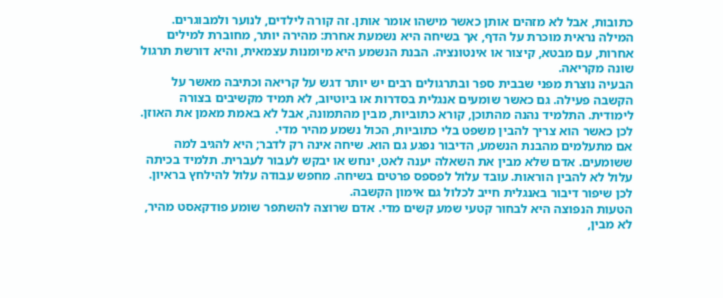כתובות, אבל לא מזהים אותן כאשר מישהו אומר אותן. זה קורה לילדים, לנוער ולמבוגרים. המילה נראית מוכרת על הדף, אך בשיחה היא נשמעת אחרת: מהירה יותר, מחוברת למילים אחרות, עם מבטא, קיצור או אינטונציה. הבנת הנשמע היא מיומנות עצמאית, והיא דורשת תרגול שונה מקריאה.
הבעיה נוצרת מפני שבבית ספר ובתרגולים רבים יש יותר דגש על קריאה וכתיבה מאשר על הקשבה פעילה. גם כאשר שומעים אנגלית בסדרות או ביוטיוב, לא תמיד מקשיבים בצורה לימודית. התלמיד נהנה מהתוכן, קורא כתוביות, מבין מהתמונה, אבל לא באמת מאמן את האוזן. לכן כאשר הוא צריך להבין משפט בלי כתוביות, הכול נשמע מהיר מדי.
אם מתעלמים מהבנת הנשמע, הדיבור נפגע גם הוא. שיחה אינה רק לדבר; היא להגיב למה ששומעים. אדם שלא מבין את השאלה יענה לאט, ינחש או יבקש לעבור לעברית. תלמיד בכיתה עלול לא להבין הוראות. עובד עלול לפספס פרטים בשיחה. מחפש עבודה עלול להילחץ בראיון. לכן שיפור דיבור באנגלית חייב לכלול גם אימון הקשבה.
הטעות הנפוצה היא לבחור קטעי שמע קשים מדי. אדם שרוצה להשתפר שומע פודקאסט מהיר, לא מבין,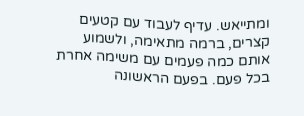ומתייאש. עדיף לעבוד עם קטעים קצרים, ברמה מתאימה, ולשמוע אותם כמה פעמים עם משימה אחרת בכל פעם. בפעם הראשונה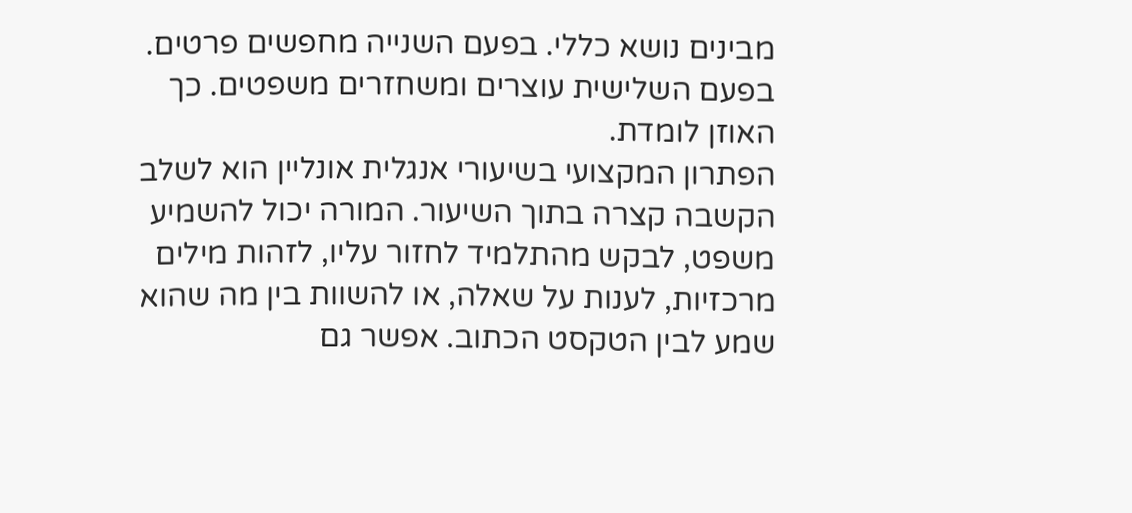מבינים נושא כללי. בפעם השנייה מחפשים פרטים. בפעם השלישית עוצרים ומשחזרים משפטים. כך האוזן לומדת.
הפתרון המקצועי בשיעורי אנגלית אונליין הוא לשלב הקשבה קצרה בתוך השיעור. המורה יכול להשמיע משפט, לבקש מהתלמיד לחזור עליו, לזהות מילים מרכזיות, לענות על שאלה, או להשוות בין מה שהוא שמע לבין הטקסט הכתוב. אפשר גם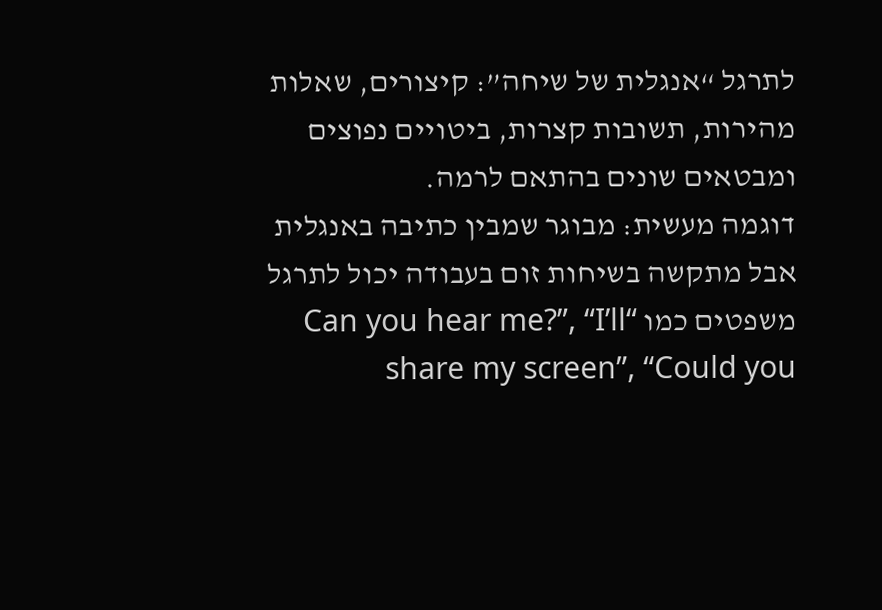לתרגל “אנגלית של שיחה”: קיצורים, שאלות מהירות, תשובות קצרות, ביטויים נפוצים ומבטאים שונים בהתאם לרמה.
דוגמה מעשית: מבוגר שמבין כתיבה באנגלית אבל מתקשה בשיחות זום בעבודה יכול לתרגל משפטים כמו “Can you hear me?”, “I’ll share my screen”, “Could you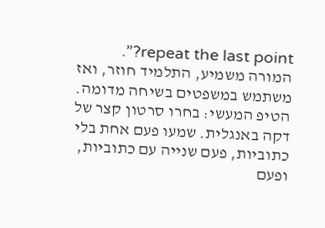repeat the last point?”. המורה משמיע, התלמיד חוזר, ואז משתמש במשפטים בשיחה מדומה. הטיפ המעשי: בחרו סרטון קצר של דקה באנגלית. שמעו פעם אחת בלי כתוביות, פעם שנייה עם כתוביות, ופעם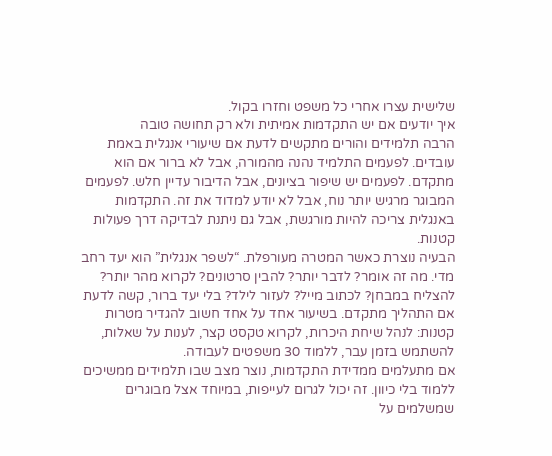שלישית עצרו אחרי כל משפט וחזרו בקול.
איך יודעים אם יש התקדמות אמיתית ולא רק תחושה טובה
הרבה תלמידים והורים מתקשים לדעת אם שיעורי אנגלית באמת עובדים. לפעמים התלמיד נהנה מהמורה, אבל לא ברור אם הוא מתקדם. לפעמים יש שיפור בציונים, אבל הדיבור עדיין חלש. לפעמים המבוגר מרגיש יותר נוח, אבל לא יודע למדוד את זה. התקדמות באנגלית צריכה להיות מורגשת, אבל גם ניתנת לבדיקה דרך פעולות קטנות.
הבעיה נוצרת כאשר המטרה מעורפלת. “לשפר אנגלית” הוא יעד רחב מדי. מה זה אומר? לדבר יותר? להבין סרטונים? לקרוא מהר יותר? להצליח במבחן? לכתוב מייל? לעזור לילד? בלי יעד ברור, קשה לדעת אם התהליך מתקדם. בשיעור אחד על אחד חשוב להגדיר מטרות קטנות: לנהל שיחת היכרות, לקרוא טקסט קצר, לענות על שאלות, להשתמש בזמן עבר, ללמוד 30 משפטים לעבודה.
אם מתעלמים ממדידת התקדמות, נוצר מצב שבו תלמידים ממשיכים ללמוד בלי כיוון. זה יכול לגרום לעייפות, במיוחד אצל מבוגרים שמשלמים על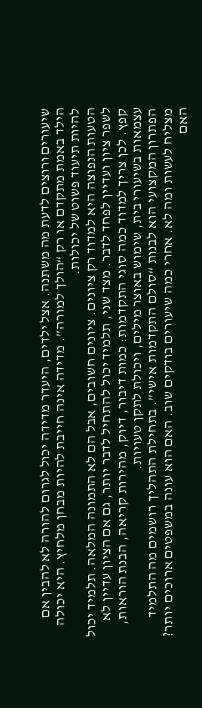שיעורים ורוצים לדעת מה משתנה. אצל ילדים, היעדר מדידה יכול לגרום להורה לא להבין אם הילד באמת מתקדם או רק “הולך למורה”. מדידה אינה חייבת להיות מבחן מלחיץ. היא יכולה להיות תיעוד פשוט של יכולות.
הטעות הנפוצה היא למדוד רק ציונים. ציונים חשובים, אבל הם לא התמונה המלאה. תלמיד יכול לשפר ציון ועדיין לפחד לדבר. מצד שני, תלמיד יכול להתחיל לדבר יותר, גם אם הציון עדיין לא קפץ. לכן צריך למדוד כמה סוגי התקדמות: כמות דיבור, דיוק, מהירות קריאה, הבנת הוראות, עצמאות בשיעורי בית, שימוש באוצר מילים, ויכולת לתקן טעויות.
הפתרון המקצועי הוא לבנות “סולם התקדמות אישי”. בתחילת התהליך רושמים מה התלמיד מצליח לעשות ומה לא. אחרי כמה שיעורים בודקים שוב. האם הוא עונה במשפטים ארוכים יותר? האם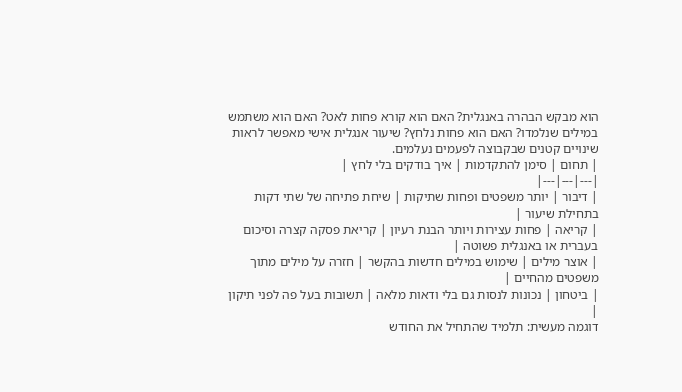הוא מבקש הבהרה באנגלית? האם הוא קורא פחות לאט? האם הוא משתמש במילים שנלמדו? האם הוא פחות נלחץ? שיעור אנגלית אישי מאפשר לראות שינויים קטנים שבקבוצה לפעמים נעלמים.
| תחום | סימן להתקדמות | איך בודקים בלי לחץ |
|---|---|---|
| דיבור | יותר משפטים ופחות שתיקות | שיחת פתיחה של שתי דקות בתחילת שיעור |
| קריאה | פחות עצירות ויותר הבנת רעיון | קריאת פסקה קצרה וסיכום בעברית או באנגלית פשוטה |
| אוצר מילים | שימוש במילים חדשות בהקשר | חזרה על מילים מתוך משפטים מהחיים |
| ביטחון | נכונות לנסות גם בלי ודאות מלאה | תשובות בעל פה לפני תיקון |
דוגמה מעשית: תלמיד שהתחיל את החודש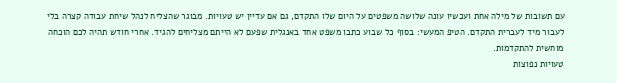עם תשובות של מילה אחת ועכשיו עונה שלושה משפטים על היום שלו התקדם, גם אם עדיין יש טעויות. מבוגר שהצליח לנהל שיחת עבודה קצרה בלי לעבור מיד לעברית התקדם. הטיפ המעשי: בסוף כל שבוע כתבו משפט אחד באנגלית שפעם לא הייתם מצליחים להגיד. אחרי חודש תהיה לכם הוכחה מוחשית להתקדמות.
טעויות נפוצות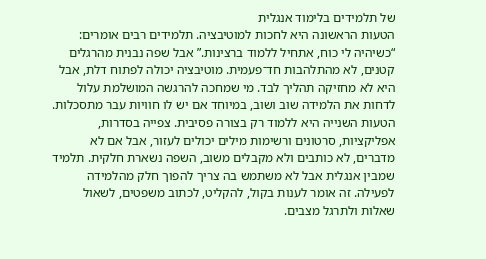של תלמידים בלימוד אנגלית
הטעות הראשונה היא לחכות למוטיבציה. תלמידים רבים אומרים: “כשיהיה לי כוח, אתחיל ללמוד ברצינות.” אבל שפה נבנית מהרגלים קטנים, לא מהתלהבות חד־פעמית. מוטיבציה יכולה לפתוח דלת, אבל היא לא מחזיקה תהליך לבד. מי שמחכה להרגשה המושלמת עלול לדחות את הלמידה שוב ושוב, במיוחד אם יש לו חוויות עבר מתסכלות.
הטעות השנייה היא ללמוד רק בצורה פסיבית. צפייה בסדרות, אפליקציות, סרטונים ורשימות מילים יכולים לעזור, אבל אם לא מדברים, לא כותבים ולא מקבלים משוב, השפה נשארת חלקית. תלמיד שמבין אנגלית אבל לא משתמש בה צריך להפוך חלק מהלמידה לפעילה. זה אומר לענות בקול, להקליט, לכתוב משפטים, לשאול שאלות ולתרגל מצבים.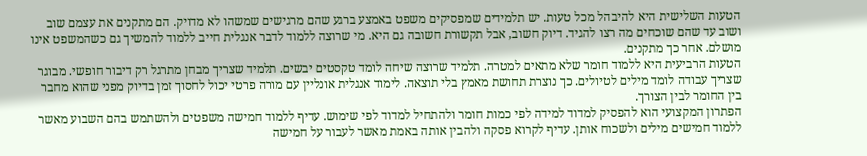הטעות השלישית היא להיבהל מכל טעות. יש תלמידים שמפסיקים משפט באמצע ברגע שהם מרגישים שמשהו לא מדויק. הם מתקנים את עצמם שוב ושוב עד שהם שוכחים מה רצו להגיד. דיוק חשוב, אבל תקשורת חשובה גם היא. מי שרוצה ללמוד לדבר אנגלית חייב ללמוד להמשיך גם כשהמשפט אינו מושלם. אחר כך מתקנים.
הטעות הרביעית היא ללמוד חומר שלא מתאים למטרה. תלמיד שרוצה שיחה לומד טקסטים יבשים. תלמיד שצריך מבחן מתרגל רק דיבור חופשי. מבוגר שצריך עבודה לומד מילים לטיולים. כך נוצרת תחושת מאמץ בלי תוצאה. לימוד אנגלית אונליין עם מורה פרטי יכול לחסוך זמן בדיוק מפני שהוא מחבר בין החומר לבין הצורך.
הפתרון המקצועי הוא להפסיק למדוד למידה לפי כמות חומר ולהתחיל למדוד לפי שימוש. עדיף ללמוד חמישה משפטים ולהשתמש בהם השבוע מאשר ללמוד חמישים מילים ולשכוח אותן. עדיף לקרוא פסקה ולהבין אותה באמת מאשר לעבור על חמישה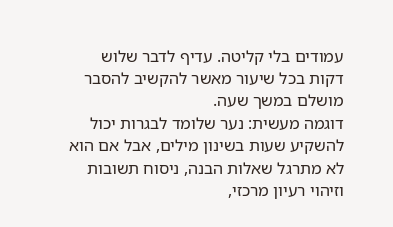עמודים בלי קליטה. עדיף לדבר שלוש דקות בכל שיעור מאשר להקשיב להסבר מושלם במשך שעה.
דוגמה מעשית: נער שלומד לבגרות יכול להשקיע שעות בשינון מילים, אבל אם הוא לא מתרגל שאלות הבנה, ניסוח תשובות וזיהוי רעיון מרכזי,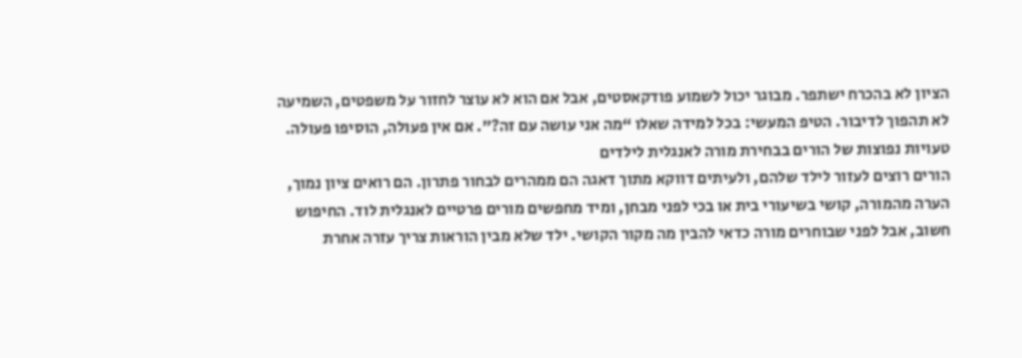הציון לא בהכרח ישתפר. מבוגר יכול לשמוע פודקאסטים, אבל אם הוא לא עוצר לחזור על משפטים, השמיעה לא תהפוך לדיבור. הטיפ המעשי: בכל למידה שאלו “מה אני עושה עם זה?”. אם אין פעולה, הוסיפו פעולה.
טעויות נפוצות של הורים בבחירת מורה לאנגלית לילדים
הורים רוצים לעזור לילד שלהם, ולעיתים דווקא מתוך דאגה הם ממהרים לבחור פתרון. הם רואים ציון נמוך, הערה מהמורה, קושי בשיעורי בית או בכי לפני מבחן, ומיד מחפשים מורים פרטיים לאנגלית לוד. החיפוש חשוב, אבל לפני שבוחרים מורה כדאי להבין מה מקור הקושי. ילד שלא מבין הוראות צריך עזרה אחרת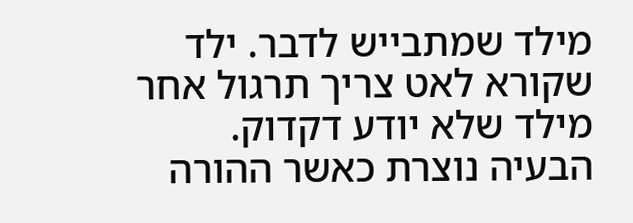מילד שמתבייש לדבר. ילד שקורא לאט צריך תרגול אחר מילד שלא יודע דקדוק.
הבעיה נוצרת כאשר ההורה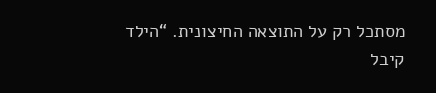מסתכל רק על התוצאה החיצונית. “הילד קיבל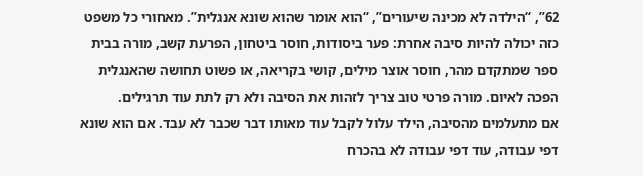62”, “הילדה לא מכינה שיעורים”, “הוא אומר שהוא שונא אנגלית”. מאחורי כל משפט כזה יכולה להיות סיבה אחרת: פער ביסודות, חוסר ביטחון, הפרעת קשב, מורה בבית ספר שמתקדם מהר, חוסר אוצר מילים, קושי בקריאה, או פשוט תחושה שהאנגלית הפכה לאיום. מורה פרטי טוב צריך לזהות את הסיבה ולא רק לתת עוד תרגילים.
אם מתעלמים מהסיבה, הילד עלול לקבל עוד מאותו דבר שכבר לא עבד. אם הוא שונא דפי עבודה, עוד דפי עבודה לא בהכרח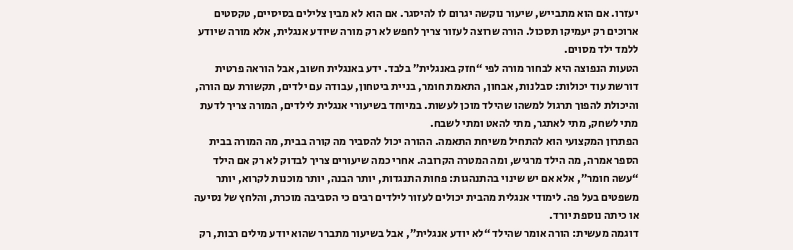יעזרו. אם הוא מתבייש, שיעור נוקשה יגרום לו להיסגר. אם הוא לא מבין צלילים בסיסיים, טקסטים ארוכים רק יעמיקו תסכול. הורה שרוצה לעזור צריך לחפש לא רק מורה שיודע אנגלית, אלא מורה שיודע ללמד ילד מסוים.
הטעות הנפוצה היא לבחור מורה לפי “חזק באנגלית” בלבד. ידע באנגלית חשוב, אבל הוראה פרטית דורשת עוד יכולות: סבלנות, אבחון, התאמת חומר, בניית ביטחון, עבודה עם ילדים, תקשורת עם הורה, והיכולת להפוך תרגול למשהו שהילד מוכן לעשות. במיוחד בשיעורי אנגלית לילדים, המורה צריך לדעת מתי לשחק, מתי לאתגר, מתי להאט ומתי לשבח.
הפתרון המקצועי הוא להתחיל משיחת התאמה. ההורה יכול להסביר מה קורה בבית, מה המורה בבית הספר אמרה, מה הילד מרגיש, ומה המטרה הקרובה. אחרי כמה שיעורים צריך לבדוק לא רק אם הילד “עשה חומר”, אלא אם יש שינוי בהתנהגות: פחות התנגדות, יותר הבנה, יותר מוכנות לקרוא, יותר משפטים בעל פה. לימודי אנגלית מהבית יכולים לעזור לילדים רבים כי הסביבה מוכרת, והלחץ של נסיעה או כיתה נוספת יורד.
דוגמה מעשית: הורה אומר שהילד “לא יודע אנגלית”, אבל בשיעור מתברר שהוא יודע מילים רבות, רק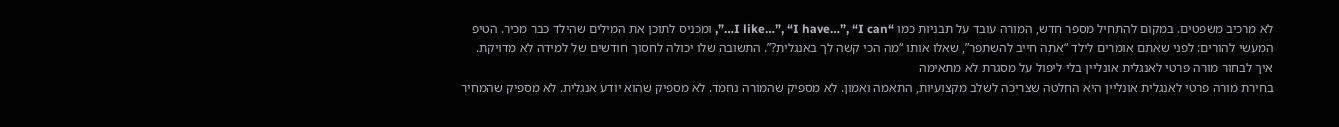לא מרכיב משפטים. במקום להתחיל מספר חדש, המורה עובד על תבניות כמו “I like…”, “I have…”, “I can…”, ומכניס לתוכן את המילים שהילד כבר מכיר. הטיפ המעשי להורים: לפני שאתם אומרים לילד “אתה חייב להשתפר”, שאלו אותו “מה הכי קשה לך באנגלית?”. התשובה שלו יכולה לחסוך חודשים של למידה לא מדויקת.
איך לבחור מורה פרטי לאנגלית אונליין בלי ליפול על מסגרת לא מתאימה
בחירת מורה פרטי לאנגלית אונליין היא החלטה שצריכה לשלב מקצועיות, התאמה ואמון. לא מספיק שהמורה נחמד. לא מספיק שהוא יודע אנגלית. לא מספיק שהמחיר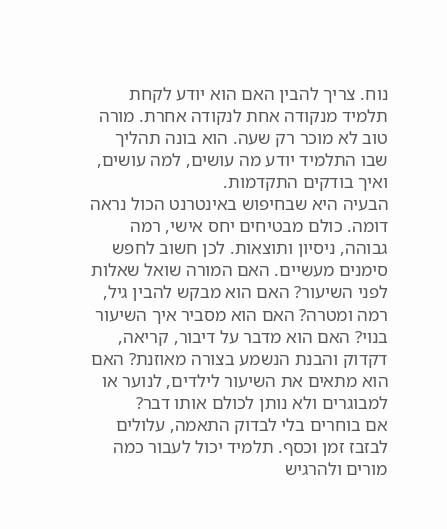נוח. צריך להבין האם הוא יודע לקחת תלמיד מנקודה אחת לנקודה אחרת. מורה טוב לא מוכר רק שעה. הוא בונה תהליך שבו התלמיד יודע מה עושים, למה עושים, ואיך בודקים התקדמות.
הבעיה היא שבחיפוש באינטרנט הכול נראה דומה. כולם מבטיחים יחס אישי, רמה גבוהה, ניסיון ותוצאות. לכן חשוב לחפש סימנים מעשיים. האם המורה שואל שאלות לפני השיעור? האם הוא מבקש להבין גיל, רמה ומטרה? האם הוא מסביר איך השיעור בנוי? האם הוא מדבר על דיבור, קריאה, דקדוק והבנת הנשמע בצורה מאוזנת? האם הוא מתאים את השיעור לילדים, לנוער או למבוגרים ולא נותן לכולם אותו דבר?
אם בוחרים בלי לבדוק התאמה, עלולים לבזבז זמן וכסף. תלמיד יכול לעבור כמה מורים ולהרגיש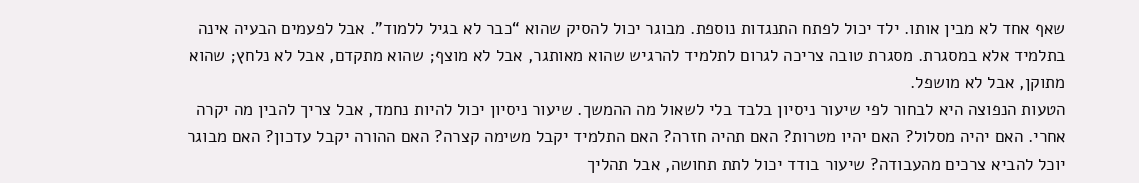שאף אחד לא מבין אותו. ילד יכול לפתח התנגדות נוספת. מבוגר יכול להסיק שהוא “כבר לא בגיל ללמוד”. אבל לפעמים הבעיה אינה בתלמיד אלא במסגרת. מסגרת טובה צריכה לגרום לתלמיד להרגיש שהוא מאותגר, אבל לא מוצף; שהוא מתקדם, אבל לא נלחץ; שהוא מתוקן, אבל לא מושפל.
הטעות הנפוצה היא לבחור לפי שיעור ניסיון בלבד בלי לשאול מה ההמשך. שיעור ניסיון יכול להיות נחמד, אבל צריך להבין מה יקרה אחרי. האם יהיה מסלול? האם יהיו מטרות? האם תהיה חזרה? האם התלמיד יקבל משימה קצרה? האם ההורה יקבל עדכון? האם מבוגר יוכל להביא צרכים מהעבודה? שיעור בודד יכול לתת תחושה, אבל תהליך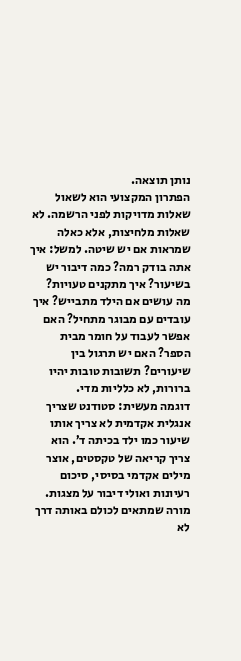נותן תוצאה.
הפתרון המקצועי הוא לשאול שאלות מדויקות לפני הרשמה. לא שאלות מלחיצות, אלא כאלה שמראות אם יש שיטה. למשל: איך אתה בודק רמה? כמה דיבור יש בשיעור? איך מתקנים טעויות? מה עושים אם הילד מתבייש? איך עובדים עם מבוגר מתחיל? האם אפשר לעבוד על חומר מבית הספר? האם יש תרגול בין שיעורים? תשובות טובות יהיו ברורות, לא כלליות מדי.
דוגמה מעשית: סטודנט שצריך אנגלית אקדמית לא צריך אותו שיעור כמו ילד בכיתה ד’. הוא צריך קריאה של טקסטים, אוצר מילים אקדמי בסיסי, סיכום רעיונות ואולי דיבור על מצגות. מורה שמתאים לכולם באותה דרך לא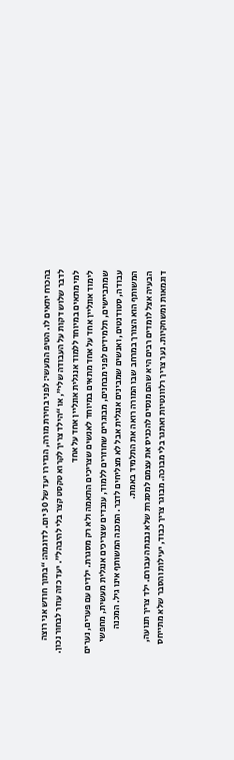בהכרח יתאים לו. הטיפ המעשי: לפני בחירת מורה, הגדירו יעד של 30 יום. לדוגמה: “בתוך חודש אני רוצה לדבר שלוש דקות על העבודה שלי”, או “הילד צריך לקרוא טקסט קצר בלי להיבהל”. יעד כזה עוזר לבחור נכון.
למי מתאים במיוחד ללמוד אנגלית אונליין אחד על אחד
לימוד אונליין אחד על אחד מתאים במיוחד לאנשים שצריכים התאמה ולא רק מסגרת. ילדים עם פערים, נערים שמתביישים, תלמידים לפני מבחנים, מבוגרים שחוזרים ללמוד, עובדים שצריכים אנגלית מעשית, מחפשי עבודה, סטודנטים, ואנשים שמבינים אנגלית אבל לא מצליחים לדבר. המכנה המשותף אינו גיל. המכנה המשותף הוא הצורך במרחב שבו המורה רואה את התלמיד באמת.
הבעיה אצל לומדים רבים היא שהם מנסים להכניס את עצמם למסגרת שלא נבנתה עבורם. ילד צריך תנועה, דוגמאות ומשחקיות. נער צריך רלוונטיות ואתגר בלי מבוכה. מבוגר צריך כבוד, יעילות והסבר שלא מתייחס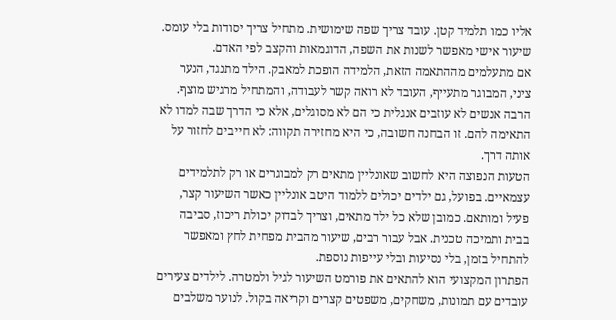אליו כמו תלמיד קטן. עובד צריך שפה שימושית. מתחיל צריך יסודות בלי עומס. שיעור אישי מאפשר לשנות את השפה, הדוגמאות והקצב לפי האדם.
אם מתעלמים מההתאמה הזאת, הלמידה הופכת למאבק. הילד מתנגד, הנער ציני, המבוגר מתעייף, העובד לא רואה קשר לעבודה, והמתחיל מרגיש מוצף. הרבה אנשים לא עוזבים אנגלית כי הם לא מסוגלים, אלא כי הדרך שבה למדו לא התאימה להם. זו הבחנה חשובה, כי היא מחזירה תקווה: לא חייבים לחזור על אותה דרך.
הטעות הנפוצה היא לחשוב שאונליין מתאים רק למבוגרים או רק לתלמידים עצמאיים. בפועל, גם ילדים יכולים ללמוד היטב אונליין כאשר השיעור קצר, פעיל ומותאם. כמובן שלא כל ילד מתאים, וצריך לבדוק יכולת ריכוז, סביבה בבית ותמיכה טכנית. אבל עבור רבים, שיעור מהבית מפחית לחץ ומאפשר להתחיל בזמן, בלי נסיעות ובלי עייפות נוספת.
הפתרון המקצועי הוא להתאים את פורמט השיעור לגיל ולמטרה. לילדים צעירים עובדים עם תמונות, משחקים, משפטים קצרים וקריאה בקול. לנוער משלבים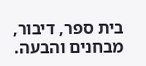בית ספר, דיבור, מבחנים והבעה.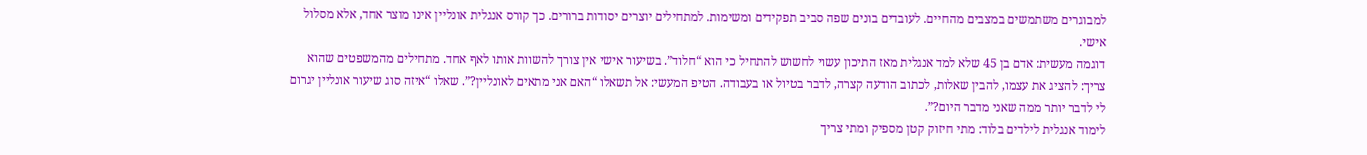למבוגרים משתמשים במצבים מהחיים. לעובדים בונים שפה סביב תפקידים ומשימות. למתחילים יוצרים יסודות ברורים. כך קורס אנגלית אונליין אינו מוצר אחד, אלא מסלול אישי.
דוגמה מעשית: אדם בן 45 שלא למד אנגלית מאז התיכון עשוי לחשוש להתחיל כי הוא “חלוד”. בשיעור אישי אין צורך להשוות אותו לאף אחד. מתחילים מהמשפטים שהוא צריך: להציג את עצמו, להבין שאלות, לכתוב הודעה קצרה, לדבר בטיול או בעבודה. הטיפ המעשי: אל תשאלו “האם אני מתאים לאונליין?”. שאלו “איזה סוג שיעור אונליין יגרום לי לדבר יותר ממה שאני מדבר היום?”.
לימוד אנגלית לילדים בלוד: מתי חיזוק קטן מספיק ומתי צריך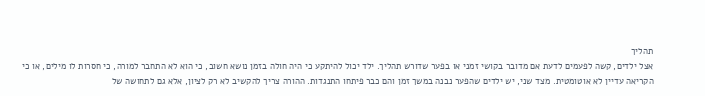תהליך
אצל ילדים, קשה לפעמים לדעת אם מדובר בקושי זמני או בפער שדורש תהליך. ילד יכול להיתקע כי היה חולה בזמן נושא חשוב, כי הוא לא התחבר למורה, כי חסרות לו מילים, או כי הקריאה עדיין לא אוטומטית. מצד שני, יש ילדים שהפער נבנה במשך זמן והם כבר פיתחו התנגדות. ההורה צריך להקשיב לא רק לציון, אלא גם לתחושה של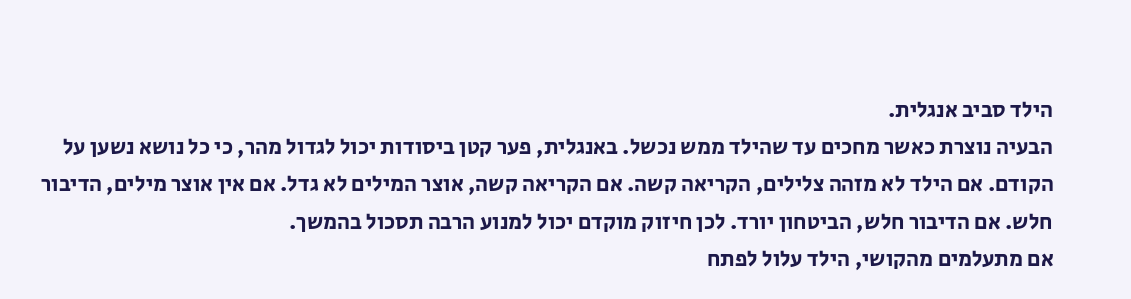הילד סביב אנגלית.
הבעיה נוצרת כאשר מחכים עד שהילד ממש נכשל. באנגלית, פער קטן ביסודות יכול לגדול מהר, כי כל נושא נשען על הקודם. אם הילד לא מזהה צלילים, הקריאה קשה. אם הקריאה קשה, אוצר המילים לא גדל. אם אין אוצר מילים, הדיבור חלש. אם הדיבור חלש, הביטחון יורד. לכן חיזוק מוקדם יכול למנוע הרבה תסכול בהמשך.
אם מתעלמים מהקושי, הילד עלול לפתח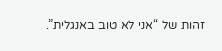זהות של “אני לא טוב באנגלית”.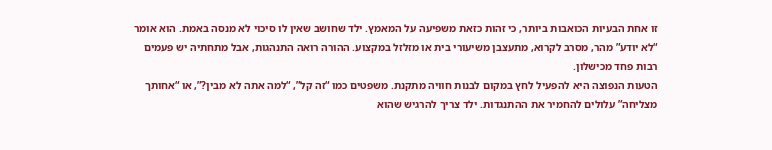זו אחת הבעיות הכואבות ביותר, כי זהות כזאת משפיעה על המאמץ. ילד שחושב שאין לו סיכוי לא מנסה באמת. הוא אומר “לא יודע” מהר, מסרב לקרוא, מתעצבן משיעורי בית או מזלזל במקצוע. ההורה רואה התנהגות, אבל מתחתיה יש פעמים רבות פחד מכישלון.
הטעות הנפוצה היא להפעיל לחץ במקום לבנות חוויה מתקנת. משפטים כמו “זה קל”, “למה אתה לא מבין?”, או “אחותך מצליחה” עלולים להחמיר את ההתנגדות. ילד צריך להרגיש שהוא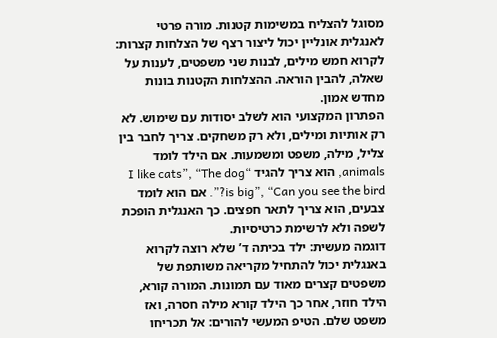מסוגל להצליח במשימות קטנות. מורה פרטי לאנגלית אונליין יכול ליצור רצף של הצלחות קצרות: לקרוא חמש מילים, לבנות שני משפטים, לענות על שאלה, להבין הוראה. ההצלחות הקטנות בונות מחדש אמון.
הפתרון המקצועי הוא לשלב יסודות עם שימוש. לא רק אותיות ומילים, ולא רק משחקים. צריך לחבר בין צליל, מילה, משפט ומשמעות. אם הילד לומד animals, הוא צריך להגיד “I like cats”, “The dog is big”, “Can you see the bird?”. אם הוא לומד צבעים, הוא צריך לתאר חפצים. כך האנגלית הופכת לשפה ולא לרשימת כרטיסיות.
דוגמה מעשית: ילד בכיתה ד’ שלא רוצה לקרוא באנגלית יכול להתחיל מקריאה משותפת של משפטים קצרים מאוד עם תמונות. המורה קורא, הילד חוזר, אחר כך הילד קורא מילה חסרה, ואז משפט שלם. הטיפ המעשי להורים: אל תכריחו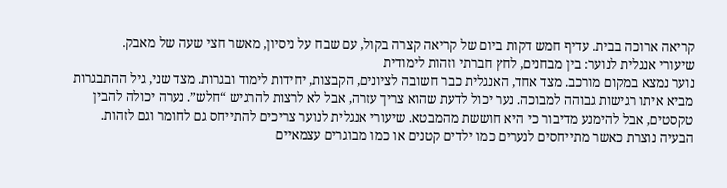קריאה ארוכה בבית. עדיף חמש דקות ביום של קריאה קצרה בקול, עם שבח על ניסיון, מאשר חצי שעה של מאבק.
שיעורי אנגלית לנוער: בין מבחנים, לחץ חברתי וזהות לימודית
נוער נמצא במקום מורכב. מצד אחד, האנגלית כבר חשובה לציונים, הקבצות, יחידות לימוד ובגרות. מצד שני, גיל ההתבגרות מביא איתו רגישות גבוהה למבוכה. נער יכול לדעת שהוא צריך עזרה, אבל לא לרצות להרגיש “חלש”. נערה יכולה להבין טקסטים, אבל להימנע מדיבור כי היא חוששת מהמבטא. שיעורי אנגלית לנוער צריכים להתייחס גם לחומר וגם לזהות.
הבעיה נוצרת כאשר מתייחסים לנערים כמו ילדים קטנים או כמו מבוגרים עצמאיים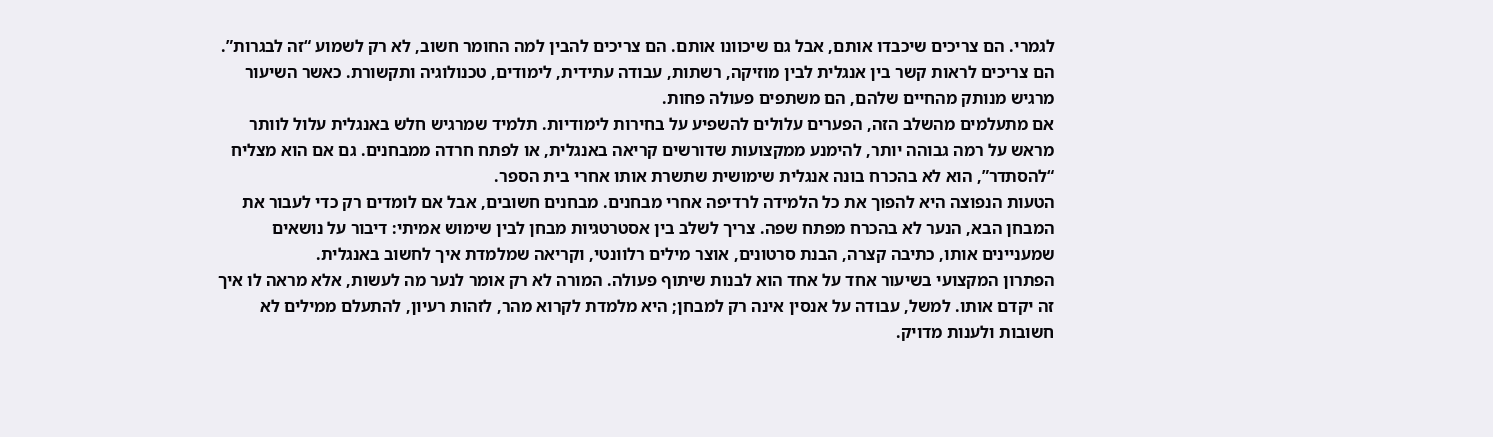לגמרי. הם צריכים שיכבדו אותם, אבל גם שיכוונו אותם. הם צריכים להבין למה החומר חשוב, לא רק לשמוע “זה לבגרות”. הם צריכים לראות קשר בין אנגלית לבין מוזיקה, רשתות, עבודה עתידית, לימודים, טכנולוגיה ותקשורת. כאשר השיעור מרגיש מנותק מהחיים שלהם, הם משתפים פעולה פחות.
אם מתעלמים מהשלב הזה, הפערים עלולים להשפיע על בחירות לימודיות. תלמיד שמרגיש חלש באנגלית עלול לוותר מראש על רמה גבוהה יותר, להימנע ממקצועות שדורשים קריאה באנגלית, או לפתח חרדה ממבחנים. גם אם הוא מצליח “להסתדר”, הוא לא בהכרח בונה אנגלית שימושית שתשרת אותו אחרי בית הספר.
הטעות הנפוצה היא להפוך את כל הלמידה לרדיפה אחרי מבחנים. מבחנים חשובים, אבל אם לומדים רק כדי לעבור את המבחן הבא, הנער לא בהכרח מפתח שפה. צריך לשלב בין אסטרטגיות מבחן לבין שימוש אמיתי: דיבור על נושאים שמעניינים אותו, כתיבה קצרה, הבנת סרטונים, אוצר מילים רלוונטי, וקריאה שמלמדת איך לחשוב באנגלית.
הפתרון המקצועי בשיעור אחד על אחד הוא לבנות שיתוף פעולה. המורה לא רק אומר לנער מה לעשות, אלא מראה לו איך זה יקדם אותו. למשל, עבודה על אנסין אינה רק למבחן; היא מלמדת לקרוא מהר, לזהות רעיון, להתעלם ממילים לא חשובות ולענות מדויק.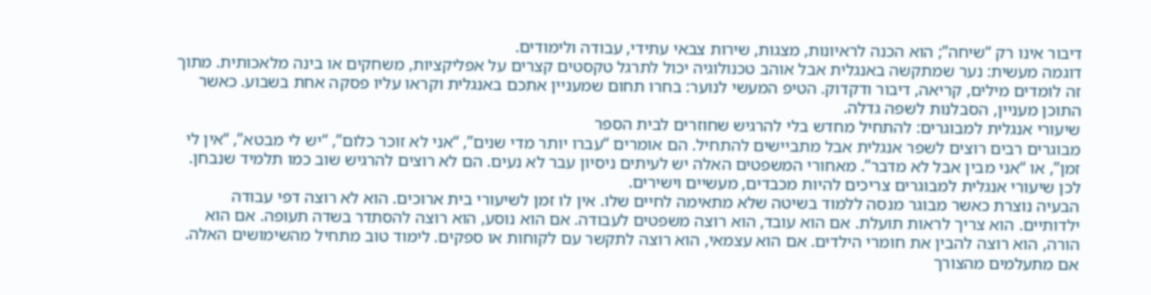דיבור אינו רק “שיחה”; הוא הכנה לראיונות, מצגות, שירות צבאי עתידי, עבודה ולימודים.
דוגמה מעשית: נער שמתקשה באנגלית אבל אוהב טכנולוגיה יכול לתרגל טקסטים קצרים על אפליקציות, משחקים או בינה מלאכותית. מתוך זה לומדים מילים, קריאה, דיבור ודקדוק. הטיפ המעשי לנוער: בחרו תחום שמעניין אתכם באנגלית וקראו עליו פסקה אחת בשבוע. כאשר התוכן מעניין, הסבלנות לשפה גדלה.
שיעורי אנגלית למבוגרים: להתחיל מחדש בלי להרגיש שחוזרים לבית הספר
מבוגרים רבים רוצים לשפר אנגלית אבל מתביישים להתחיל. הם אומרים “עברו יותר מדי שנים”, “אני לא זוכר כלום”, “יש לי מבטא”, “אין לי זמן”, או “אני מבין אבל לא מדבר”. מאחורי המשפטים האלה יש לעיתים ניסיון עבר לא נעים. הם לא רוצים להרגיש שוב כמו תלמיד שנבחן. לכן שיעורי אנגלית למבוגרים צריכים להיות מכבדים, מעשיים וישירים.
הבעיה נוצרת כאשר מבוגר מנסה ללמוד בשיטה שלא מתאימה לחיים שלו. אין לו זמן לשיעורי בית ארוכים. הוא לא רוצה דפי עבודה ילדותיים. הוא צריך לראות תועלת. אם הוא עובד, הוא רוצה משפטים לעבודה. אם הוא נוסע, הוא רוצה להסתדר בשדה תעופה. אם הוא הורה, הוא רוצה להבין את חומרי הילדים. אם הוא עצמאי, הוא רוצה לתקשר עם לקוחות או ספקים. לימוד טוב מתחיל מהשימושים האלה.
אם מתעלמים מהצורך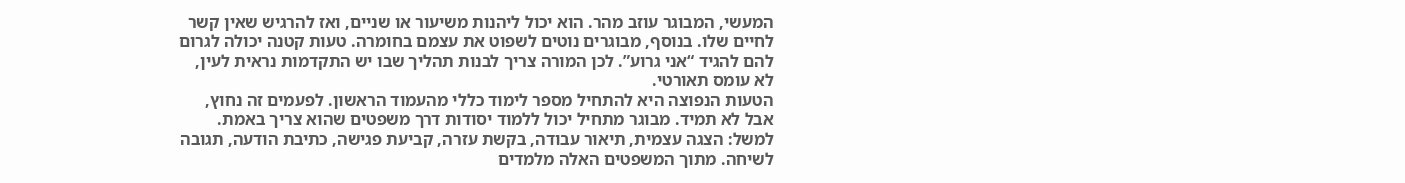המעשי, המבוגר עוזב מהר. הוא יכול ליהנות משיעור או שניים, ואז להרגיש שאין קשר לחיים שלו. בנוסף, מבוגרים נוטים לשפוט את עצמם בחומרה. טעות קטנה יכולה לגרום להם להגיד “אני גרוע”. לכן המורה צריך לבנות תהליך שבו יש התקדמות נראית לעין, לא עומס תאורטי.
הטעות הנפוצה היא להתחיל מספר לימוד כללי מהעמוד הראשון. לפעמים זה נחוץ, אבל לא תמיד. מבוגר מתחיל יכול ללמוד יסודות דרך משפטים שהוא צריך באמת. למשל: הצגה עצמית, תיאור עבודה, בקשת עזרה, קביעת פגישה, כתיבת הודעה, תגובה לשיחה. מתוך המשפטים האלה מלמדים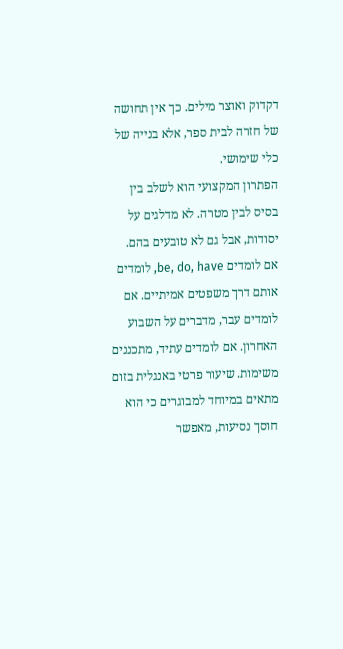דקדוק ואוצר מילים. כך אין תחושה של חזרה לבית ספר, אלא בנייה של כלי שימושי.
הפתרון המקצועי הוא לשלב בין בסיס לבין מטרה. לא מדלגים על יסודות, אבל גם לא טובעים בהם. אם לומדים be, do, have, לומדים אותם דרך משפטים אמיתיים. אם לומדים עבר, מדברים על השבוע האחרון. אם לומדים עתיד, מתכננים משימות. שיעור פרטי באנגלית בזום מתאים במיוחד למבוגרים כי הוא חוסך נסיעות, מאפשר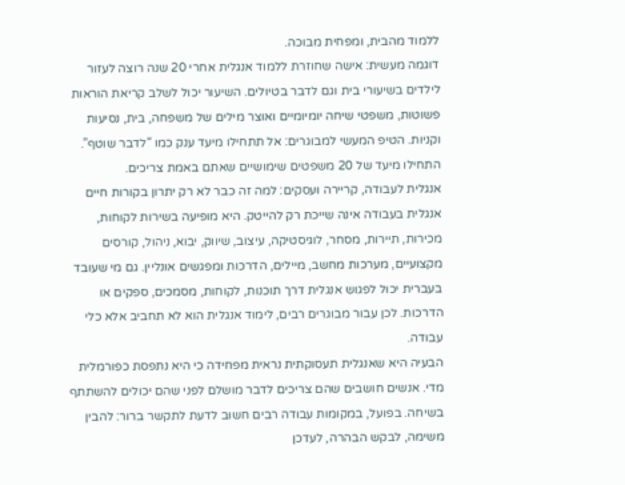ללמוד מהבית, ומפחית מבוכה.
דוגמה מעשית: אישה שחוזרת ללמוד אנגלית אחרי 20 שנה רוצה לעזור לילדים בשיעורי בית וגם לדבר בטיולים. השיעור יכול לשלב קריאת הוראות פשוטות, משפטי שיחה יומיומיים ואוצר מילים של משפחה, בית, נסיעות וקניות. הטיפ המעשי למבוגרים: אל תתחילו מיעד ענק כמו “לדבר שוטף”. התחילו מיעד של 20 משפטים שימושיים שאתם באמת צריכים.
אנגלית לעבודה, קריירה ועסקים: למה זה כבר לא רק יתרון בקורות חיים
אנגלית בעבודה אינה שייכת רק להייטק. היא מופיעה בשירות לקוחות, מכירות, תיירות, מסחר, לוגיסטיקה, עיצוב, שיווק, יבוא, ניהול, קורסים מקצועיים, מערכות מחשב, מיילים, הדרכות ומפגשים אונליין. גם מי שעובד בעברית יכול לפגוש אנגלית דרך תוכנות, לקוחות, מסמכים, ספקים או הדרכות. לכן עבור מבוגרים רבים, לימוד אנגלית הוא לא תחביב אלא כלי עבודה.
הבעיה היא שאנגלית תעסוקתית נראית מפחידה כי היא נתפסת כפורמלית מדי. אנשים חושבים שהם צריכים לדבר מושלם לפני שהם יכולים להשתתף בשיחה. בפועל, במקומות עבודה רבים חשוב לדעת לתקשר ברור: להבין משימה, לבקש הבהרה, לעדכן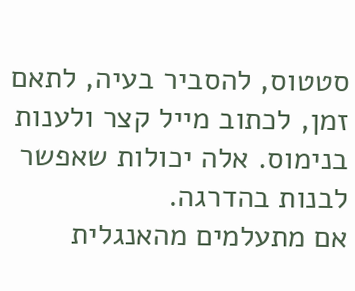סטטוס, להסביר בעיה, לתאם זמן, לכתוב מייל קצר ולענות בנימוס. אלה יכולות שאפשר לבנות בהדרגה.
אם מתעלמים מהאנגלית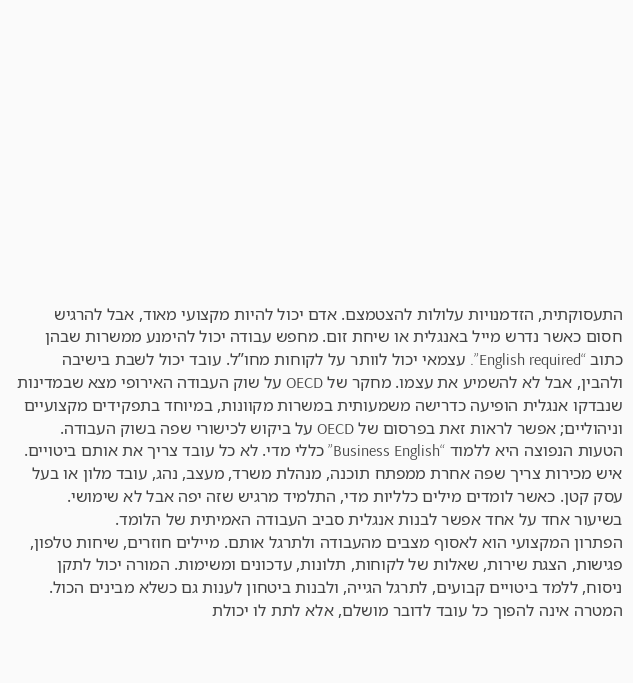התעסוקתית, הזדמנויות עלולות להצטמצם. אדם יכול להיות מקצועי מאוד, אבל להרגיש חסום כאשר נדרש מייל באנגלית או שיחת זום. מחפש עבודה יכול להימנע ממשרות שבהן כתוב “English required”. עצמאי יכול לוותר על לקוחות מחו”ל. עובד יכול לשבת בישיבה ולהבין, אבל לא להשמיע את עצמו. מחקר של OECD על שוק העבודה האירופי מצא שבמדינות שנבדקו אנגלית הופיעה כדרישה משמעותית במשרות מקוונות, במיוחד בתפקידים מקצועיים וניהוליים; אפשר לראות זאת בפרסום של OECD על ביקוש לכישורי שפה בשוק העבודה.
הטעות הנפוצה היא ללמוד “Business English” כללי מדי. לא כל עובד צריך את אותם ביטויים. איש מכירות צריך שפה אחרת ממפתח תוכנה, מנהלת משרד, מעצב, נהג, עובד מלון או בעל עסק קטן. כאשר לומדים מילים כלליות מדי, התלמיד מרגיש שזה יפה אבל לא שימושי. בשיעור אחד על אחד אפשר לבנות אנגלית סביב העבודה האמיתית של הלומד.
הפתרון המקצועי הוא לאסוף מצבים מהעבודה ולתרגל אותם. מיילים חוזרים, שיחות טלפון, פגישות, הצגת שירות, שאלות של לקוחות, תלונות, עדכונים ומשימות. המורה יכול לתקן ניסוח, ללמד ביטויים קבועים, לתרגל הגייה, ולבנות ביטחון לענות גם כשלא מבינים הכול. המטרה אינה להפוך כל עובד לדובר מושלם, אלא לתת לו יכולת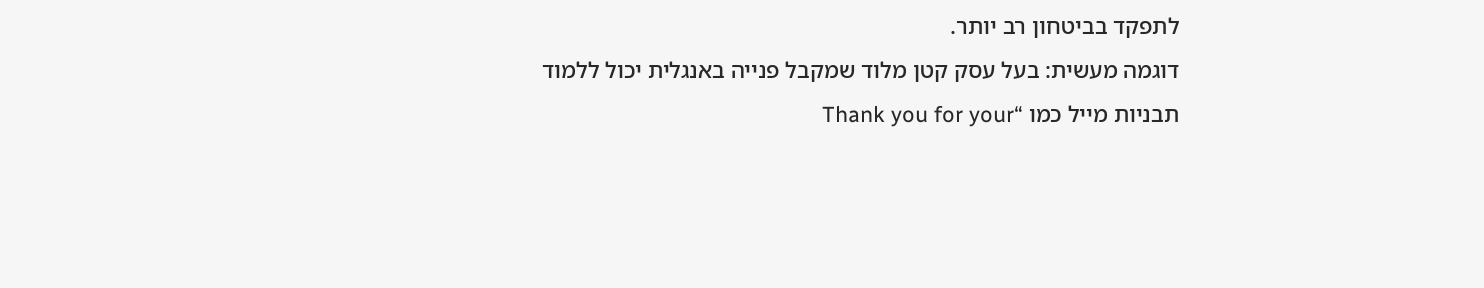לתפקד בביטחון רב יותר.
דוגמה מעשית: בעל עסק קטן מלוד שמקבל פנייה באנגלית יכול ללמוד תבניות מייל כמו “Thank you for your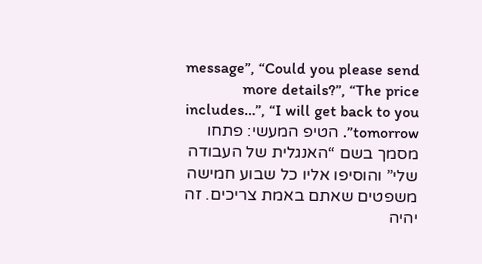message”, “Could you please send more details?”, “The price includes…”, “I will get back to you tomorrow”. הטיפ המעשי: פתחו מסמך בשם “האנגלית של העבודה שלי” והוסיפו אליו כל שבוע חמישה משפטים שאתם באמת צריכים. זה יהיה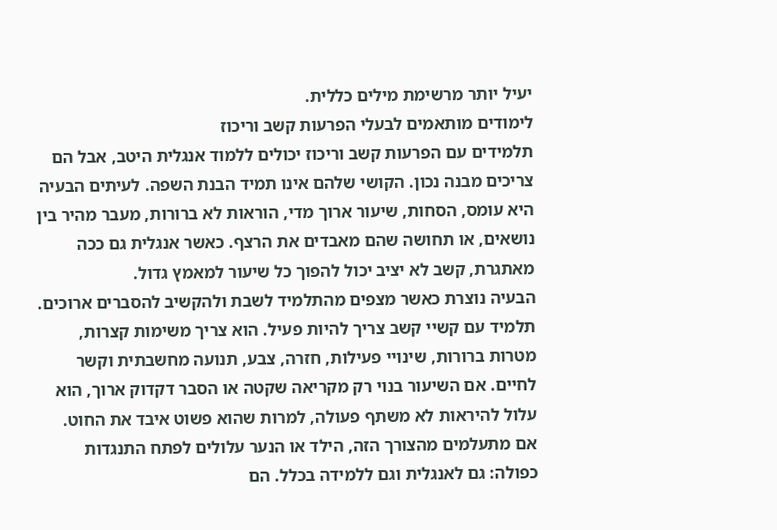יעיל יותר מרשימת מילים כללית.
לימודים מותאמים לבעלי הפרעות קשב וריכוז
תלמידים עם הפרעות קשב וריכוז יכולים ללמוד אנגלית היטב, אבל הם צריכים מבנה נכון. הקושי שלהם אינו תמיד הבנת השפה. לעיתים הבעיה היא עומס, הסחות, שיעור ארוך מדי, הוראות לא ברורות, מעבר מהיר בין נושאים, או תחושה שהם מאבדים את הרצף. כאשר אנגלית גם ככה מאתגרת, קשב לא יציב יכול להפוך כל שיעור למאמץ גדול.
הבעיה נוצרת כאשר מצפים מהתלמיד לשבת ולהקשיב להסברים ארוכים. תלמיד עם קשיי קשב צריך להיות פעיל. הוא צריך משימות קצרות, מטרות ברורות, שינויי פעילות, חזרה, צבע, תנועה מחשבתית וקשר לחיים. אם השיעור בנוי רק מקריאה שקטה או הסבר דקדוק ארוך, הוא עלול להיראות לא משתף פעולה, למרות שהוא פשוט איבד את החוט.
אם מתעלמים מהצורך הזה, הילד או הנער עלולים לפתח התנגדות כפולה: גם לאנגלית וגם ללמידה בכלל. הם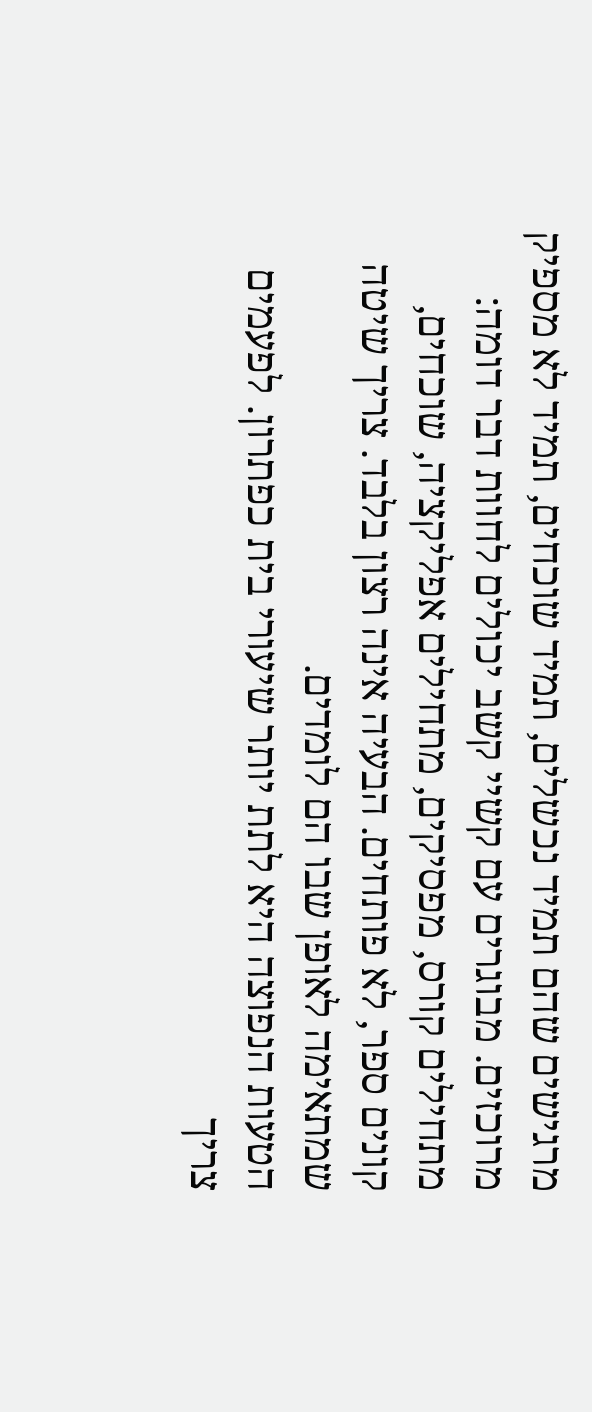מרגישים שהם תמיד נכשלים, תמיד שוכחים, תמיד לא מספיק מרוכזים. מבוגרים עם קשיי קשב יכולים לחוות דבר דומה: מתחילים קורס, מפסיקים, מתחילים אפליקציה, שוכחים, קונים ספר, לא פותחים. הבעיה אינה רצון בלבד. צריך שיטה שמתאימה לאופן שבו הם לומדים.
הטעות הנפוצה היא לתת יותר שיעורי בית כפתרון. לפעמים צריך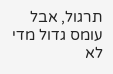תרגול, אבל עומס גדול מדי לא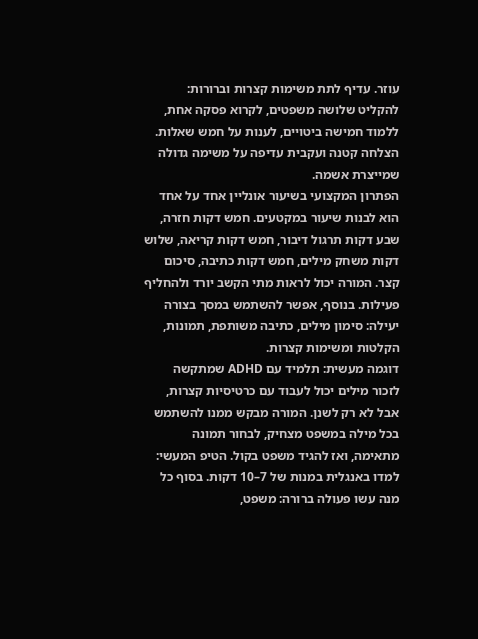עוזר. עדיף לתת משימות קצרות וברורות: להקליט שלושה משפטים, לקרוא פסקה אחת, ללמוד חמישה ביטויים, לענות על חמש שאלות. הצלחה קטנה ועקבית עדיפה על משימה גדולה שמייצרת אשמה.
הפתרון המקצועי בשיעור אונליין אחד על אחד הוא לבנות שיעור במקטעים. חמש דקות חזרה, שבע דקות תרגול דיבור, חמש דקות קריאה, שלוש דקות משחק מילים, חמש דקות כתיבה, סיכום קצר. המורה יכול לראות מתי הקשב יורד ולהחליף פעילות. בנוסף, אפשר להשתמש במסך בצורה יעילה: סימון מילים, כתיבה משותפת, תמונות, הקלטות ומשימות קצרות.
דוגמה מעשית: תלמיד עם ADHD שמתקשה לזכור מילים יכול לעבוד עם כרטיסיות קצרות, אבל לא רק לשנן. המורה מבקש ממנו להשתמש בכל מילה במשפט מצחיק, לבחור תמונה מתאימה, ואז להגיד משפט בקול. הטיפ המעשי: למדו באנגלית במנות של 7–10 דקות. בסוף כל מנה עשו פעולה ברורה: משפט,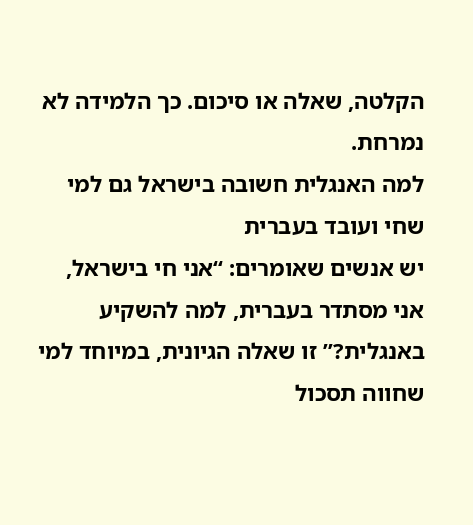הקלטה, שאלה או סיכום. כך הלמידה לא נמרחת.
למה האנגלית חשובה בישראל גם למי שחי ועובד בעברית
יש אנשים שאומרים: “אני חי בישראל, אני מסתדר בעברית, למה להשקיע באנגלית?” זו שאלה הגיונית, במיוחד למי שחווה תסכול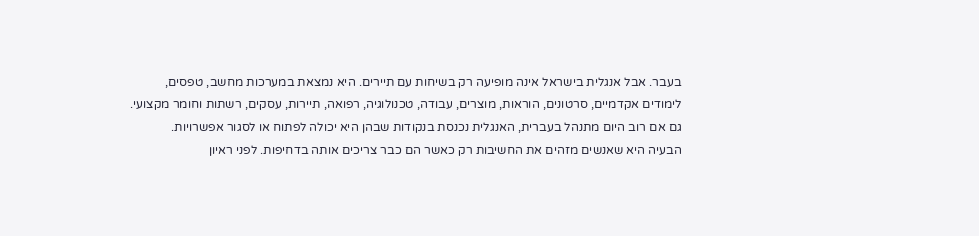בעבר. אבל אנגלית בישראל אינה מופיעה רק בשיחות עם תיירים. היא נמצאת במערכות מחשב, טפסים, לימודים אקדמיים, סרטונים, הוראות, מוצרים, עבודה, טכנולוגיה, רפואה, תיירות, עסקים, רשתות וחומר מקצועי. גם אם רוב היום מתנהל בעברית, האנגלית נכנסת בנקודות שבהן היא יכולה לפתוח או לסגור אפשרויות.
הבעיה היא שאנשים מזהים את החשיבות רק כאשר הם כבר צריכים אותה בדחיפות. לפני ראיון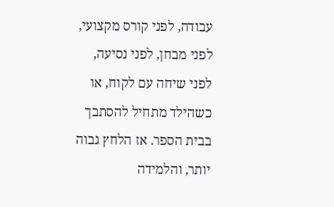עבודה, לפני קורס מקצועי, לפני מבחן, לפני נסיעה, לפני שיחה עם לקוח, או כשהילד מתחיל להסתבך בבית הספר. אז הלחץ גבוה יותר, והלמידה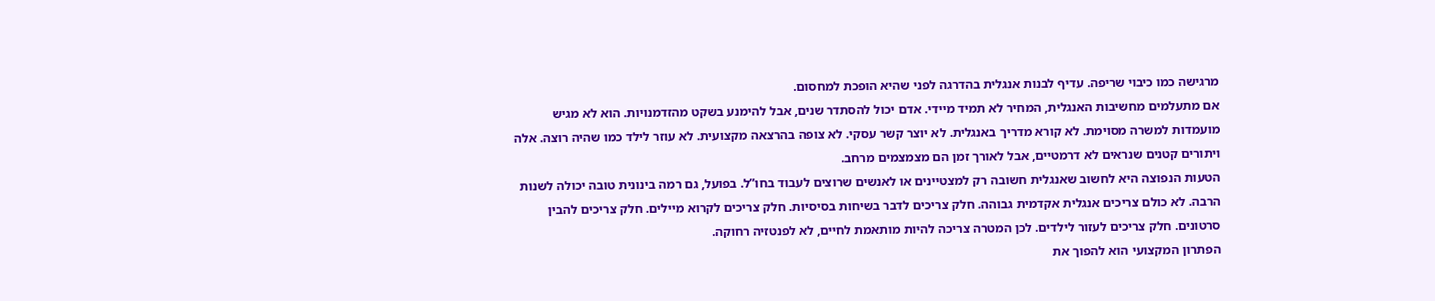מרגישה כמו כיבוי שריפה. עדיף לבנות אנגלית בהדרגה לפני שהיא הופכת למחסום.
אם מתעלמים מחשיבות האנגלית, המחיר לא תמיד מיידי. אדם יכול להסתדר שנים, אבל להימנע בשקט מהזדמנויות. הוא לא מגיש מועמדות למשרה מסוימת. לא קורא מדריך באנגלית. לא יוצר קשר עסקי. לא צופה בהרצאה מקצועית. לא עוזר לילד כמו שהיה רוצה. אלה ויתורים קטנים שנראים לא דרמטיים, אבל לאורך זמן הם מצמצמים מרחב.
הטעות הנפוצה היא לחשוב שאנגלית חשובה רק למצטיינים או לאנשים שרוצים לעבוד בחו”ל. בפועל, גם רמה בינונית טובה יכולה לשנות הרבה. לא כולם צריכים אנגלית אקדמית גבוהה. חלק צריכים לדבר בשיחות בסיסיות. חלק צריכים לקרוא מיילים. חלק צריכים להבין סרטונים. חלק צריכים לעזור לילדים. לכן המטרה צריכה להיות מותאמת לחיים, לא לפנטזיה רחוקה.
הפתרון המקצועי הוא להפוך את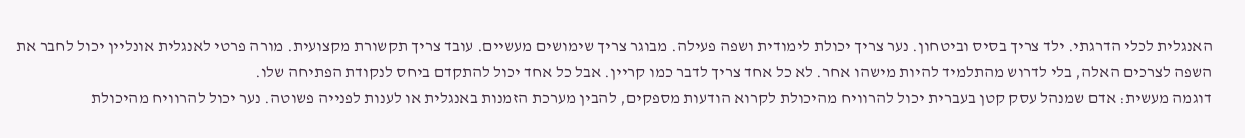האנגלית לכלי הדרגתי. ילד צריך בסיס וביטחון. נער צריך יכולת לימודית ושפה פעילה. מבוגר צריך שימושים מעשיים. עובד צריך תקשורת מקצועית. מורה פרטי לאנגלית אונליין יכול לחבר את השפה לצרכים האלה, בלי לדרוש מהתלמיד להיות מישהו אחר. לא כל אחד צריך לדבר כמו קריין. אבל כל אחד יכול להתקדם ביחס לנקודת הפתיחה שלו.
דוגמה מעשית: אדם שמנהל עסק קטן בעברית יכול להרוויח מהיכולת לקרוא הודעות מספקים, להבין מערכת הזמנות באנגלית או לענות לפנייה פשוטה. נער יכול להרוויח מהיכולת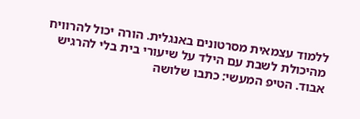ללמוד עצמאית מסרטונים באנגלית. הורה יכול להרוויח מהיכולת לשבת עם הילד על שיעורי בית בלי להרגיש אבוד. הטיפ המעשי: כתבו שלושה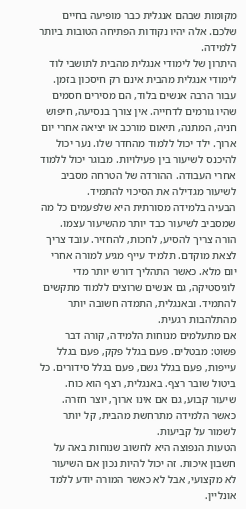מקומות שבהם אנגלית כבר מופיעה בחיים שלכם. אלה יהיו נקודות הפתיחה הטובות ביותר ללמידה.
היתרון של לימודי אנגלית מהבית לתושבי לוד
לימודי אנגלית מהבית אינם רק חיסכון בזמן. עבור הרבה אנשים בלוד, הם מסירים חסמים שהיו גורמים לדחייה. אין צורך בנסיעה, חיפוש חניה, המתנה, תיאום מורכב או יציאה אחרי יום ארוך. ילד יכול ללמוד מהחדר שלו. נער יכול להיכנס לשיעור בין פעילויות. מבוגר יכול ללמוד אחרי העבודה. ההורדה של הטרחה מסביב לשיעור מגדילה את הסיכוי להתמיד.
הבעיה בלמידה מסורתית היא שלפעמים כל מה שמסביב לשיעור כבד יותר מהשיעור עצמו. הורה צריך להסיע, לחכות, להחזיר. עובד צריך לצאת מוקדם. תלמיד עייף מגיע למורה אחרי יום מלא. כאשר התהליך דורש יותר מדי לוגיסטיקה, גם אנשים שרוצים ללמוד מתקשים להתמיד. ובאנגלית, התמדה חשובה יותר מהתלהבות רגעית.
אם מתעלמים מנוחות הלמידה, קורה דבר פשוט: מבטלים. פעם בגלל פקק, פעם בגלל עייפות, פעם בגלל גשם, פעם בגלל סידורים. כל ביטול שובר רצף. באנגלית, רצף הוא כוח. שיעור קבוע, גם אם אינו ארוך, יוצר חזרה. כאשר הלמידה מתרחשת מהבית, קל יותר לשמור על קביעות.
הטעות הנפוצה היא לחשוב שנוחות באה על חשבון איכות. זה יכול להיות נכון אם השיעור לא מקצועי, אבל לא כאשר המורה יודע ללמד אונליין.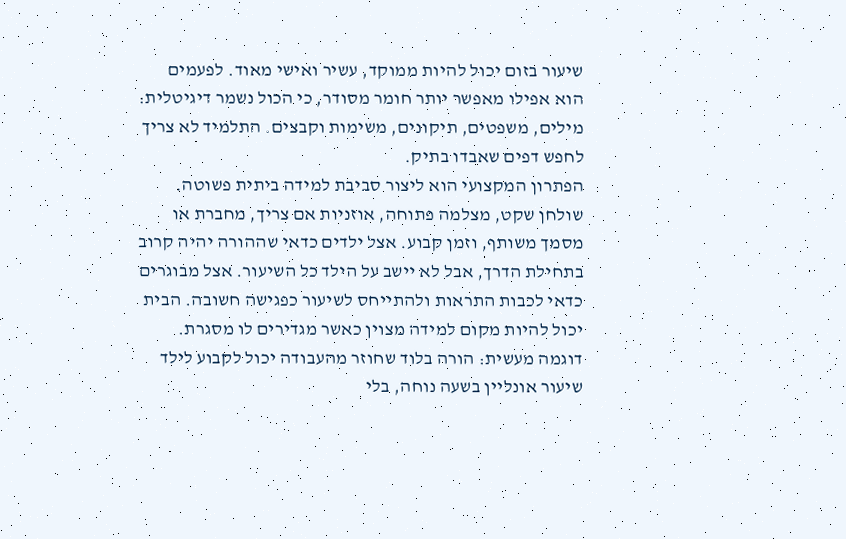שיעור בזום יכול להיות ממוקד, עשיר ואישי מאוד. לפעמים הוא אפילו מאפשר יותר חומר מסודר, כי הכול נשמר דיגיטלית: מילים, משפטים, תיקונים, משימות וקבצים. התלמיד לא צריך לחפש דפים שאבדו בתיק.
הפתרון המקצועי הוא ליצור סביבת למידה ביתית פשוטה. שולחן שקט, מצלמה פתוחה, אוזניות אם צריך, מחברת או מסמך משותף, וזמן קבוע. אצל ילדים כדאי שההורה יהיה קרוב בתחילת הדרך, אבל לא יישב על הילד כל השיעור. אצל מבוגרים כדאי לכבות התראות ולהתייחס לשיעור כפגישה חשובה. הבית יכול להיות מקום למידה מצוין כאשר מגדירים לו מסגרת.
דוגמה מעשית: הורה בלוד שחוזר מהעבודה יכול לקבוע לילד שיעור אונליין בשעה נוחה, בלי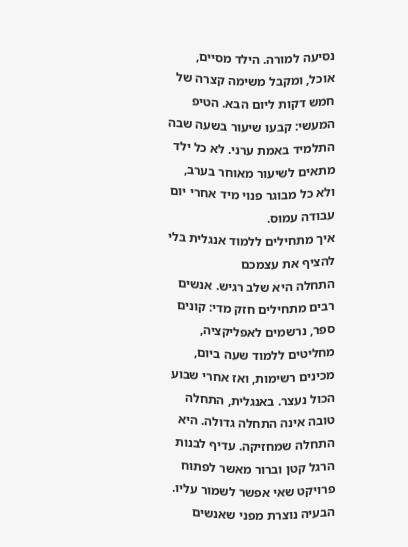נסיעה למורה. הילד מסיים, אוכל, ומקבל משימה קצרה של חמש דקות ליום הבא. הטיפ המעשי: קבעו שיעור בשעה שבה התלמיד באמת ערני. לא כל ילד מתאים לשיעור מאוחר בערב, ולא כל מבוגר פנוי מיד אחרי יום עבודה עמוס.
איך מתחילים ללמוד אנגלית בלי להציף את עצמכם
התחלה היא שלב רגיש. אנשים רבים מתחילים חזק מדי: קונים ספר, נרשמים לאפליקציה, מחליטים ללמוד שעה ביום, מכינים רשימות, ואז אחרי שבוע הכול נעצר. באנגלית, התחלה טובה אינה התחלה גדולה. היא התחלה שמחזיקה. עדיף לבנות הרגל קטן וברור מאשר לפתוח פרויקט שאי אפשר לשמור עליו.
הבעיה נוצרת מפני שאנשים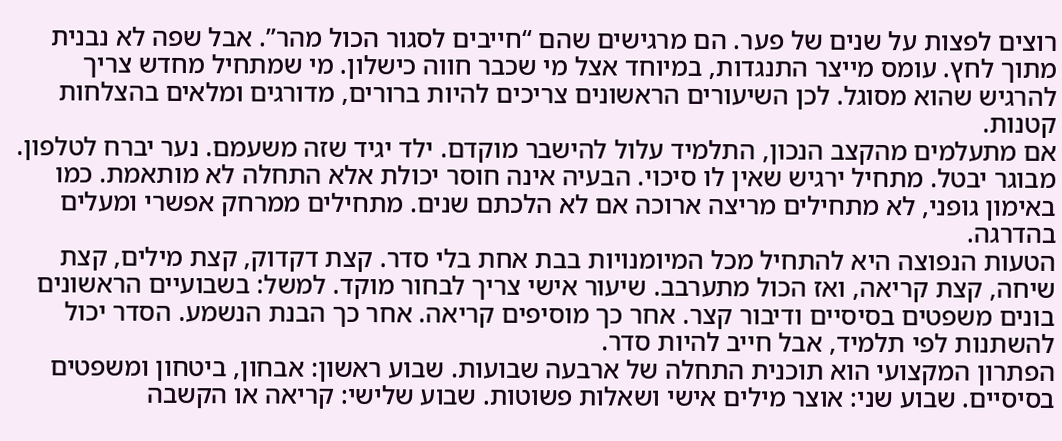רוצים לפצות על שנים של פער. הם מרגישים שהם “חייבים לסגור הכול מהר”. אבל שפה לא נבנית מתוך לחץ. עומס מייצר התנגדות, במיוחד אצל מי שכבר חווה כישלון. מי שמתחיל מחדש צריך להרגיש שהוא מסוגל. לכן השיעורים הראשונים צריכים להיות ברורים, מדורגים ומלאים בהצלחות קטנות.
אם מתעלמים מהקצב הנכון, התלמיד עלול להישבר מוקדם. ילד יגיד שזה משעמם. נער יברח לטלפון. מבוגר יבטל. מתחיל ירגיש שאין לו סיכוי. הבעיה אינה חוסר יכולת אלא התחלה לא מותאמת. כמו באימון גופני, לא מתחילים מריצה ארוכה אם לא הלכתם שנים. מתחילים ממרחק אפשרי ומעלים בהדרגה.
הטעות הנפוצה היא להתחיל מכל המיומנויות בבת אחת בלי סדר. קצת דקדוק, קצת מילים, קצת שיחה, קצת קריאה, ואז הכול מתערבב. שיעור אישי צריך לבחור מוקד. למשל: בשבועיים הראשונים בונים משפטים בסיסיים ודיבור קצר. אחר כך מוסיפים קריאה. אחר כך הבנת הנשמע. הסדר יכול להשתנות לפי תלמיד, אבל חייב להיות סדר.
הפתרון המקצועי הוא תוכנית התחלה של ארבעה שבועות. שבוע ראשון: אבחון, ביטחון ומשפטים בסיסיים. שבוע שני: אוצר מילים אישי ושאלות פשוטות. שבוע שלישי: קריאה או הקשבה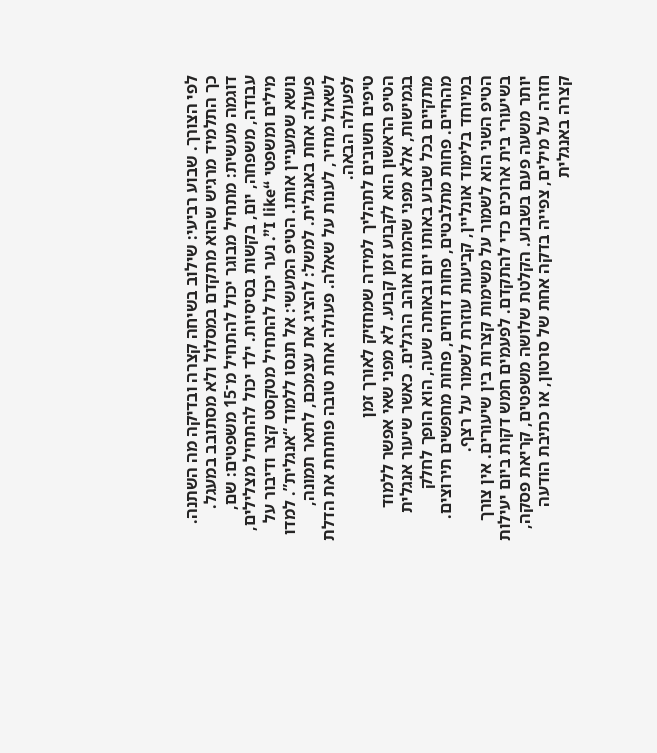לפי הצורך. שבוע רביעי: שילוב בשיחה קצרה ובדיקה מה השתנה. כך התלמיד מרגיש שהוא מתקדם במסלול ולא מסתובב במעגל.
דוגמה מעשית: מתחיל מבוגר יכול להתחיל מ־15 משפטים: שם, עבודה, משפחה, יום, בקשות בסיסיות. ילד יכול להתחיל מצלילים, מילים ומשפטי “I like”. נער יכול להתחיל מטקסט קצר ודיבור על נושא שמעניין אותו. הטיפ המעשי: אל תנסו ללמוד “אנגלית”. למדו פעולה אחת באנגלית. למשל: להציג את עצמכם, לתאר תמונה, לשאול מחיר, לענות על שאלה. פעולה אחת טובה פותחת את הדלת לפעולה הבאה.
טיפים חשובים לתהליך למידה שמחזיק לאורך זמן
הטיפ הראשון הוא לקבוע זמן קבוע. לא מפני שאי אפשר ללמוד בגמישות, אלא מפני שהמוח אוהב הרגלים. כאשר שיעור אנגלית מתקיים בכל שבוע באותו יום ובאותה שעה, הוא הופך לחלק מהחיים. פחות מתלבטים, פחות דוחים, פחות מחפשים תירוצים. במיוחד בלימוד אונליין, קביעות עוזרת לשמור על רצף.
הטיפ השני הוא לשמור על משימות קצרות בין שיעורים. אין צורך בשיעורי בית ארוכים כדי להתקדם. לפעמים חמש דקות ביום יעילות יותר משעה פעם בשבוע. הקלטת שלושה משפטים, קריאת פסקה, חזרה על מילים, צפייה בדקה אחת של סרטון, או כתיבת הודעה קצרה באנגלית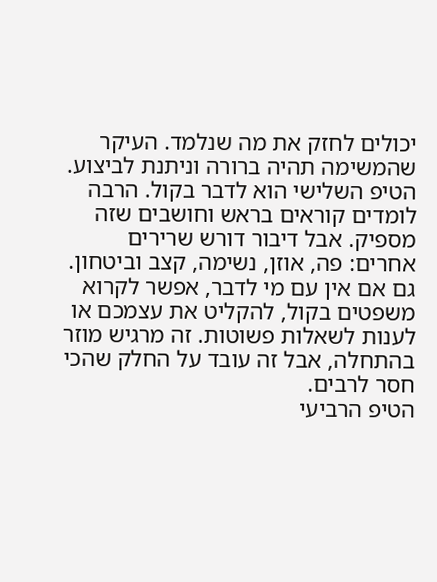יכולים לחזק את מה שנלמד. העיקר שהמשימה תהיה ברורה וניתנת לביצוע.
הטיפ השלישי הוא לדבר בקול. הרבה לומדים קוראים בראש וחושבים שזה מספיק. אבל דיבור דורש שרירים אחרים: פה, אוזן, נשימה, קצב וביטחון. גם אם אין עם מי לדבר, אפשר לקרוא משפטים בקול, להקליט את עצמכם או לענות לשאלות פשוטות. זה מרגיש מוזר בהתחלה, אבל זה עובד על החלק שהכי חסר לרבים.
הטיפ הרביעי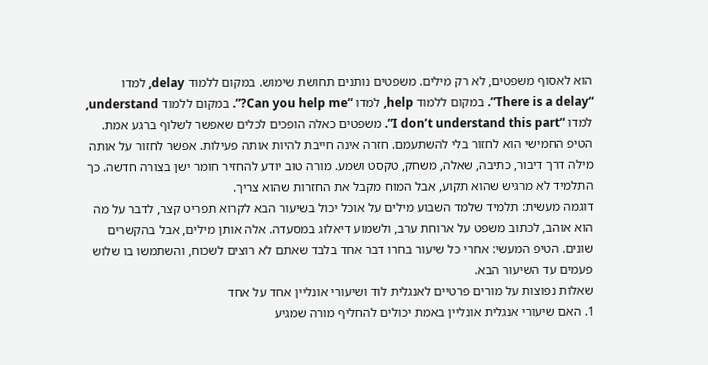הוא לאסוף משפטים, לא רק מילים. משפטים נותנים תחושת שימוש. במקום ללמוד delay, למדו “There is a delay”. במקום ללמוד help, למדו “Can you help me?”. במקום ללמוד understand, למדו “I don’t understand this part”. משפטים כאלה הופכים לכלים שאפשר לשלוף ברגע אמת.
הטיפ החמישי הוא לחזור בלי להשתעמם. חזרה אינה חייבת להיות אותה פעילות. אפשר לחזור על אותה מילה דרך דיבור, כתיבה, שאלה, משחק, טקסט ושמע. מורה טוב יודע להחזיר חומר ישן בצורה חדשה. כך התלמיד לא מרגיש שהוא תקוע, אבל המוח מקבל את החזרות שהוא צריך.
דוגמה מעשית: תלמיד שלמד השבוע מילים על אוכל יכול בשיעור הבא לקרוא תפריט קצר, לדבר על מה הוא אוהב, לכתוב משפט על ארוחת ערב, ולשמוע דיאלוג במסעדה. אלה אותן מילים, אבל בהקשרים שונים. הטיפ המעשי: אחרי כל שיעור בחרו דבר אחד בלבד שאתם לא רוצים לשכוח, והשתמשו בו שלוש פעמים עד השיעור הבא.
שאלות נפוצות על מורים פרטיים לאנגלית לוד ושיעורי אונליין אחד על אחד
1. האם שיעורי אנגלית אונליין באמת יכולים להחליף מורה שמגיע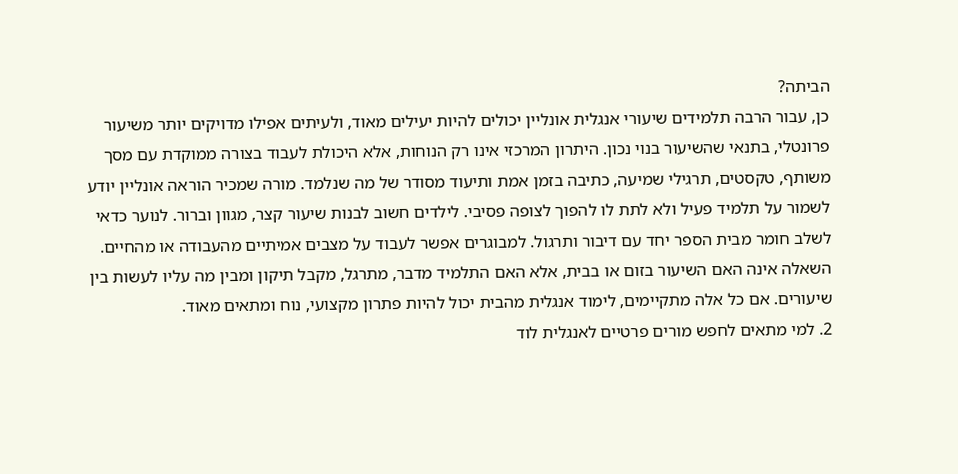הביתה?
כן, עבור הרבה תלמידים שיעורי אנגלית אונליין יכולים להיות יעילים מאוד, ולעיתים אפילו מדויקים יותר משיעור פרונטלי, בתנאי שהשיעור בנוי נכון. היתרון המרכזי אינו רק הנוחות, אלא היכולת לעבוד בצורה ממוקדת עם מסך משותף, טקסטים, תרגילי שמיעה, כתיבה בזמן אמת ותיעוד מסודר של מה שנלמד. מורה שמכיר הוראה אונליין יודע לשמור על תלמיד פעיל ולא לתת לו להפוך לצופה פסיבי. לילדים חשוב לבנות שיעור קצר, מגוון וברור. לנוער כדאי לשלב חומר מבית הספר יחד עם דיבור ותרגול. למבוגרים אפשר לעבוד על מצבים אמיתיים מהעבודה או מהחיים. השאלה אינה האם השיעור בזום או בבית, אלא האם התלמיד מדבר, מתרגל, מקבל תיקון ומבין מה עליו לעשות בין שיעורים. אם כל אלה מתקיימים, לימוד אנגלית מהבית יכול להיות פתרון מקצועי, נוח ומתאים מאוד.
2. למי מתאים לחפש מורים פרטיים לאנגלית לוד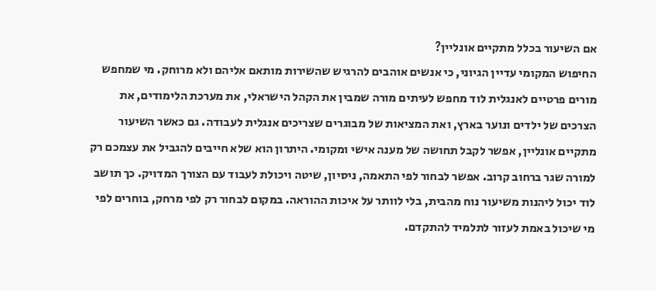אם השיעור בכלל מתקיים אונליין?
החיפוש המקומי עדיין הגיוני, כי אנשים אוהבים להרגיש שהשירות מותאם אליהם ולא מרוחק. מי שמחפש מורים פרטיים לאנגלית לוד מחפש לעיתים מורה שמבין את הקהל הישראלי, את מערכת הלימודים, את הצרכים של ילדים ונוער בארץ, ואת המציאות של מבוגרים שצריכים אנגלית לעבודה. גם כאשר השיעור מתקיים אונליין, אפשר לקבל תחושה של מענה אישי ומקומי. היתרון הוא שלא חייבים להגביל את עצמכם רק למורה שגר ברחוב קרוב. אפשר לבחור לפי התאמה, ניסיון, שיטה ויכולת לעבוד עם הצורך המדויק. כך תושב לוד יכול ליהנות משיעור נוח מהבית, בלי לוותר על איכות ההוראה. במקום לבחור רק לפי מרחק, בוחרים לפי מי שיכול באמת לעזור לתלמיד להתקדם.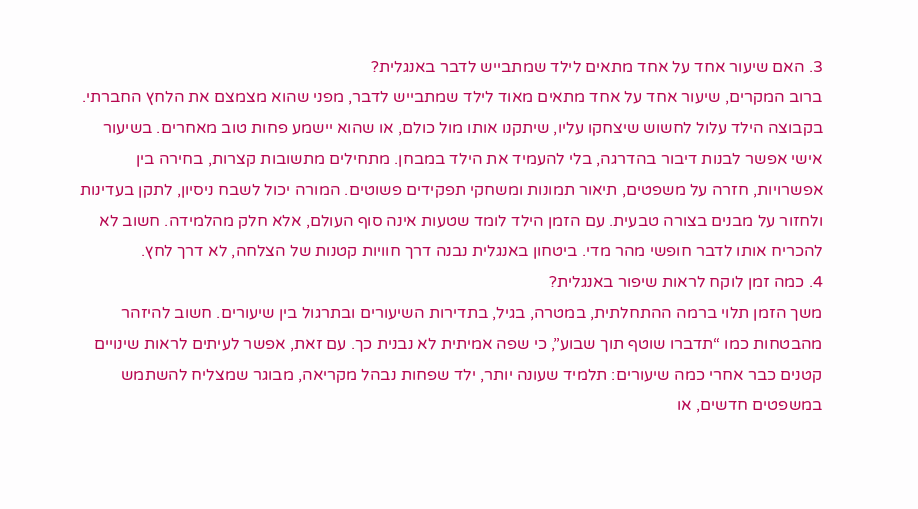3. האם שיעור אחד על אחד מתאים לילד שמתבייש לדבר באנגלית?
ברוב המקרים, שיעור אחד על אחד מתאים מאוד לילד שמתבייש לדבר, מפני שהוא מצמצם את הלחץ החברתי. בקבוצה הילד עלול לחשוש שיצחקו עליו, שיתקנו אותו מול כולם, או שהוא יישמע פחות טוב מאחרים. בשיעור אישי אפשר לבנות דיבור בהדרגה, בלי להעמיד את הילד במבחן. מתחילים מתשובות קצרות, בחירה בין אפשרויות, חזרה על משפטים, תיאור תמונות ומשחקי תפקידים פשוטים. המורה יכול לשבח ניסיון, לתקן בעדינות ולחזור על מבנים בצורה טבעית. עם הזמן הילד לומד שטעות אינה סוף העולם, אלא חלק מהלמידה. חשוב לא להכריח אותו לדבר חופשי מהר מדי. ביטחון באנגלית נבנה דרך חוויות קטנות של הצלחה, לא דרך לחץ.
4. כמה זמן לוקח לראות שיפור באנגלית?
משך הזמן תלוי ברמה ההתחלתית, במטרה, בגיל, בתדירות השיעורים ובתרגול בין שיעורים. חשוב להיזהר מהבטחות כמו “תדברו שוטף תוך שבוע”, כי שפה אמיתית לא נבנית כך. עם זאת, אפשר לעיתים לראות שינויים קטנים כבר אחרי כמה שיעורים: תלמיד שעונה יותר, ילד שפחות נבהל מקריאה, מבוגר שמצליח להשתמש במשפטים חדשים, או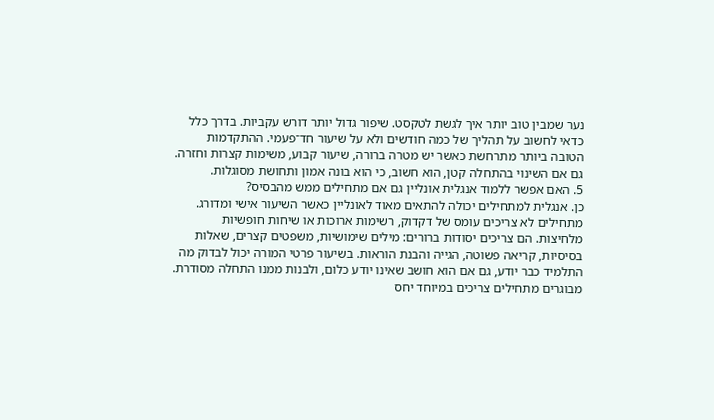נער שמבין טוב יותר איך לגשת לטקסט. שיפור גדול יותר דורש עקביות. בדרך כלל כדאי לחשוב על תהליך של כמה חודשים ולא על שיעור חד־פעמי. ההתקדמות הטובה ביותר מתרחשת כאשר יש מטרה ברורה, שיעור קבוע, משימות קצרות וחזרה. גם אם השינוי בהתחלה קטן, הוא חשוב, כי הוא בונה אמון ותחושת מסוגלות.
5. האם אפשר ללמוד אנגלית אונליין גם אם מתחילים ממש מהבסיס?
כן. אנגלית למתחילים יכולה להתאים מאוד לאונליין כאשר השיעור אישי ומדורג. מתחילים לא צריכים עומס של דקדוק, רשימות ארוכות או שיחות חופשיות מלחיצות. הם צריכים יסודות ברורים: מילים שימושיות, משפטים קצרים, שאלות בסיסיות, קריאה פשוטה, הגייה והבנת הוראות. בשיעור פרטי המורה יכול לבדוק מה התלמיד כבר יודע, גם אם הוא חושב שאינו יודע כלום, ולבנות ממנו התחלה מסודרת. מבוגרים מתחילים צריכים במיוחד יחס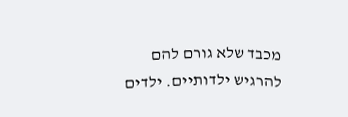מכבד שלא גורם להם להרגיש ילדותיים. ילדים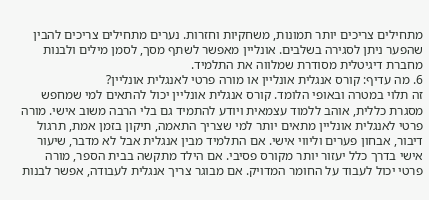מתחילים צריכים יותר תמונות, משחקיות וחזרות. נערים מתחילים צריכים להבין שהפער ניתן לסגירה בשלבים. אונליין מאפשר לשתף מסך, לסמן מילים ולבנות מחברת דיגיטלית מסודרת שמלווה את התלמיד.
6. מה עדיף: קורס אנגלית אונליין או מורה פרטי לאנגלית אונליין?
זה תלוי במטרה ובאופי הלומד. קורס אנגלית אונליין יכול להתאים למי שמחפש מסגרת כללית, אוהב ללמוד עצמאית ויודע להתמיד גם בלי הרבה משוב אישי. מורה פרטי לאנגלית אונליין מתאים יותר למי שצריך התאמה, תיקון בזמן אמת, תרגול דיבור, אבחון פערים וליווי אישי. אם התלמיד מבין אנגלית אבל לא מדבר, שיעור אישי בדרך כלל יעזור יותר מקורס פסיבי. אם הילד מתקשה בבית הספר, מורה פרטי יכול לעבוד על החומר המדויק. אם מבוגר צריך אנגלית לעבודה, אפשר לבנות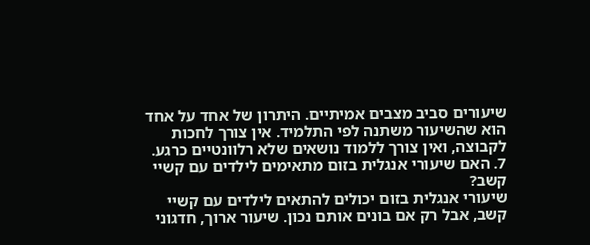שיעורים סביב מצבים אמיתיים. היתרון של אחד על אחד הוא שהשיעור משתנה לפי התלמיד. אין צורך לחכות לקבוצה, ואין צורך ללמוד נושאים שלא רלוונטיים כרגע.
7. האם שיעורי אנגלית בזום מתאימים לילדים עם קשיי קשב?
שיעורי אנגלית בזום יכולים להתאים לילדים עם קשיי קשב, אבל רק אם בונים אותם נכון. שיעור ארוך, חדגוני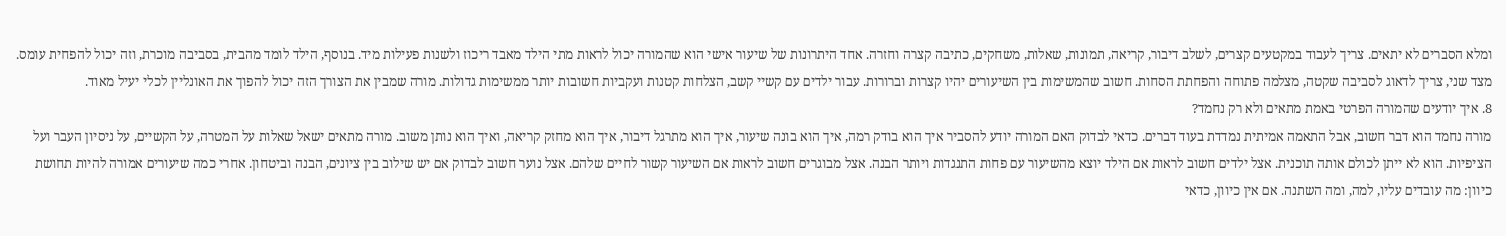ומלא הסברים לא יתאים. צריך לעבוד במקטעים קצרים, לשלב דיבור, קריאה, תמונות, שאלות, משחקים, כתיבה קצרה וחזרה. אחד היתרונות של שיעור אישי הוא שהמורה יכול לראות מתי הילד מאבד ריכוז ולשנות פעילות מיד. בנוסף, הילד לומד מהבית, בסביבה מוכרת, וזה יכול להפחית עומס. מצד שני, צריך לדאוג לסביבה שקטה, מצלמה פתוחה והפחתת הסחות. חשוב שהמשימות בין השיעורים יהיו קצרות וברורות. עבור ילדים עם קשיי קשב, הצלחות קטנות ועקביות חשובות יותר ממשימות גדולות. מורה שמבין את הצורך הזה יכול להפוך את האונליין לכלי יעיל מאוד.
8. איך יודעים שהמורה הפרטי באמת מתאים ולא רק נחמד?
מורה נחמד הוא דבר חשוב, אבל התאמה אמיתית נמדדת בעוד דברים. כדאי לבדוק האם המורה יודע להסביר איך הוא בודק רמה, איך הוא בונה שיעור, איך הוא מתרגל דיבור, איך הוא מחזק קריאה, ואיך הוא נותן משוב. מורה מתאים ישאל שאלות על המטרה, על הקשיים, על ניסיון העבר ועל הציפיות. הוא לא ייתן לכולם אותה תוכנית. אצל ילדים חשוב לראות אם הילד יוצא מהשיעור עם פחות התנגדות ויותר הבנה. אצל מבוגרים חשוב לראות אם השיעור קשור לחיים שלהם. אצל נוער חשוב לבדוק אם יש שילוב בין ציונים, הבנה וביטחון. אחרי כמה שיעורים אמורה להיות תחושת כיוון: מה עובדים עליו, למה, ומה השתנה. אם אין כיוון, כדאי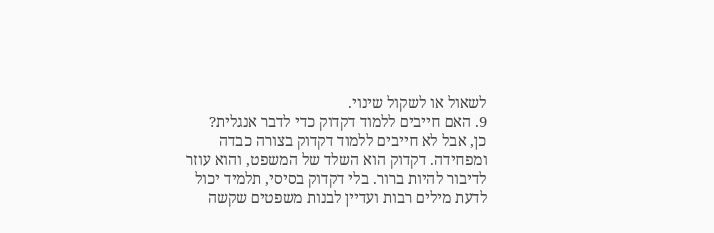לשאול או לשקול שינוי.
9. האם חייבים ללמוד דקדוק כדי לדבר אנגלית?
כן, אבל לא חייבים ללמוד דקדוק בצורה כבדה ומפחידה. דקדוק הוא השלד של המשפט, והוא עוזר לדיבור להיות ברור. בלי דקדוק בסיסי, תלמיד יכול לדעת מילים רבות ועדיין לבנות משפטים שקשה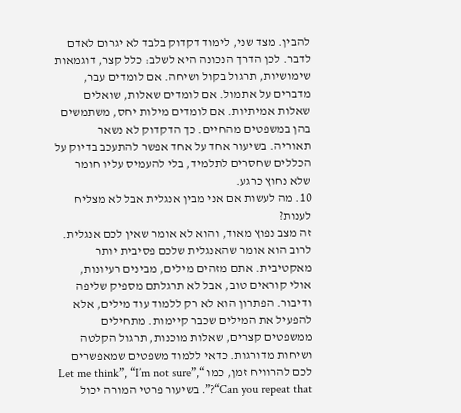להבין. מצד שני, לימוד דקדוק בלבד לא יגרום לאדם לדבר. לכן הדרך הנכונה היא לשלב: כלל קצר, דוגמאות שימושיות, תרגול בקול ושיחה. אם לומדים עבר, מדברים על אתמול. אם לומדים שאלות, שואלים שאלות אמיתיות. אם לומדים מילות יחס, משתמשים בהן במשפטים מהחיים. כך הדקדוק לא נשאר תאוריה. בשיעור אחד על אחד אפשר להתעכב בדיוק על הכללים שחסרים לתלמיד, בלי להעמיס עליו חומר שלא נחוץ כרגע.
10. מה לעשות אם אני מבין אנגלית אבל לא מצליח לענות?
זה מצב נפוץ מאוד, והוא לא אומר שאין לכם אנגלית. לרוב הוא אומר שהאנגלית שלכם פסיבית יותר מאקטיבית. אתם מזהים מילים, מבינים רעיונות, אולי קוראים טוב, אבל לא תרגלתם מספיק שליפה ודיבור. הפתרון הוא לא רק ללמוד עוד מילים, אלא להפעיל את המילים שכבר קיימות. מתחילים ממשפטים קצרים, שאלות מוכנות, תרגול הקלטה ושיחות מדורגות. כדאי ללמוד משפטים שמאפשרים לכם להרוויח זמן, כמו “Let me think”, “I’m not sure”, “Can you repeat that?”. בשיעור פרטי המורה יכול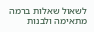לשאול שאלות ברמה מתאימה ולבנות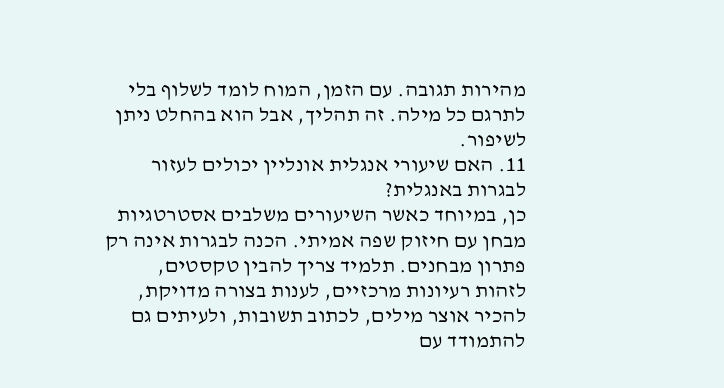מהירות תגובה. עם הזמן, המוח לומד לשלוף בלי לתרגם כל מילה. זה תהליך, אבל הוא בהחלט ניתן לשיפור.
11. האם שיעורי אנגלית אונליין יכולים לעזור לבגרות באנגלית?
כן, במיוחד כאשר השיעורים משלבים אסטרטגיות מבחן עם חיזוק שפה אמיתי. הכנה לבגרות אינה רק פתרון מבחנים. תלמיד צריך להבין טקסטים, לזהות רעיונות מרכזיים, לענות בצורה מדויקת, להכיר אוצר מילים, לכתוב תשובות, ולעיתים גם להתמודד עם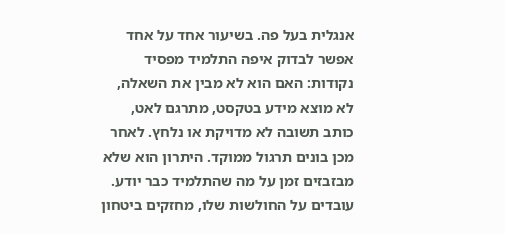אנגלית בעל פה. בשיעור אחד על אחד אפשר לבדוק איפה התלמיד מפסיד נקודות: האם הוא לא מבין את השאלה, לא מוצא מידע בטקסט, מתרגם לאט, כותב תשובה לא מדויקת או נלחץ. לאחר מכן בונים תרגול ממוקד. היתרון הוא שלא מבזבזים זמן על מה שהתלמיד כבר יודע. עובדים על החולשות שלו, מחזקים ביטחון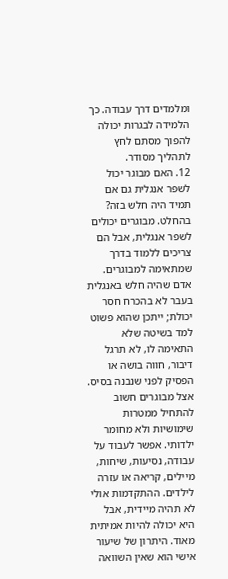ומלמדים דרך עבודה. כך הלמידה לבגרות יכולה להפוך מסתם לחץ לתהליך מסודר.
12. האם מבוגר יכול לשפר אנגלית גם אם תמיד היה חלש בזה?
בהחלט. מבוגרים יכולים לשפר אנגלית, אבל הם צריכים ללמוד בדרך שמתאימה למבוגרים. אדם שהיה חלש באנגלית בעבר לא בהכרח חסר יכולת; ייתכן שהוא פשוט למד בשיטה שלא התאימה לו, לא תרגל דיבור, חווה בושה או הפסיק לפני שנבנה בסיס. אצל מבוגרים חשוב להתחיל ממטרות שימושיות ולא מחומר ילדותי. אפשר לעבוד על עבודה, נסיעות, שיחות, מיילים, קריאה או עזרה לילדים. ההתקדמות אולי לא תהיה מיידית, אבל היא יכולה להיות אמיתית מאוד. היתרון של שיעור אישי הוא שאין השוואה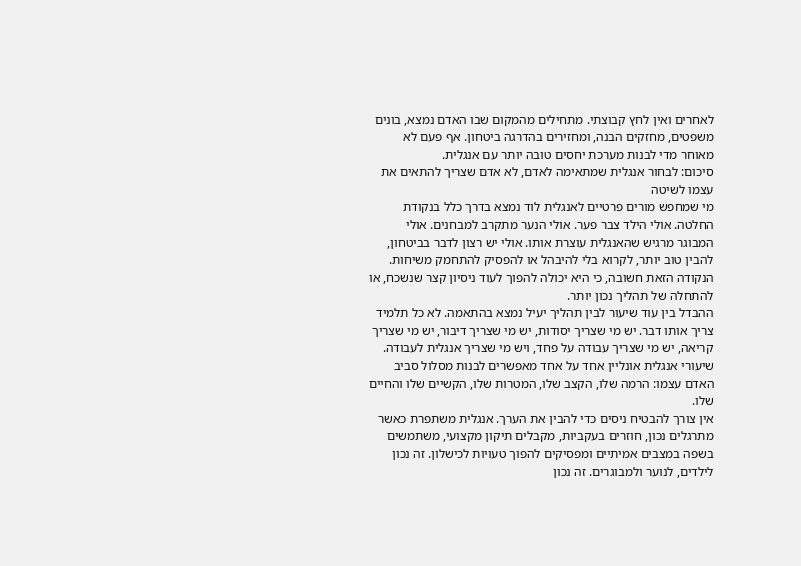לאחרים ואין לחץ קבוצתי. מתחילים מהמקום שבו האדם נמצא, בונים משפטים, מחזקים הבנה, ומחזירים בהדרגה ביטחון. אף פעם לא מאוחר מדי לבנות מערכת יחסים טובה יותר עם אנגלית.
סיכום: לבחור אנגלית שמתאימה לאדם, לא אדם שצריך להתאים את עצמו לשיטה
מי שמחפש מורים פרטיים לאנגלית לוד נמצא בדרך כלל בנקודת החלטה. אולי הילד צבר פער. אולי הנער מתקרב למבחנים. אולי המבוגר מרגיש שהאנגלית עוצרת אותו. אולי יש רצון לדבר בביטחון, להבין טוב יותר, לקרוא בלי להיבהל או להפסיק להתחמק משיחות. הנקודה הזאת חשובה, כי היא יכולה להפוך לעוד ניסיון קצר שנשכח, או להתחלה של תהליך נכון יותר.
ההבדל בין עוד שיעור לבין תהליך יעיל נמצא בהתאמה. לא כל תלמיד צריך אותו דבר. יש מי שצריך יסודות, יש מי שצריך דיבור, יש מי שצריך קריאה, יש מי שצריך עבודה על פחד, ויש מי שצריך אנגלית לעבודה. שיעורי אנגלית אונליין אחד על אחד מאפשרים לבנות מסלול סביב האדם עצמו: הרמה שלו, הקצב שלו, המטרות שלו, הקשיים שלו והחיים שלו.
אין צורך להבטיח ניסים כדי להבין את הערך. אנגלית משתפרת כאשר מתרגלים נכון, חוזרים בעקביות, מקבלים תיקון מקצועי, משתמשים בשפה במצבים אמיתיים ומפסיקים להפוך טעויות לכישלון. זה נכון לילדים, לנוער ולמבוגרים. זה נכון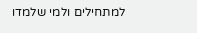למתחילים ולמי שלמדו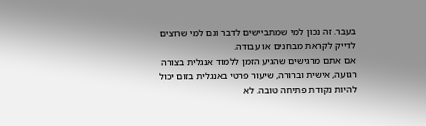בעבר. זה נכון למי שמתביישים לדבר וגם למי שרוצים לדייק לקראת מבחנים או עבודה.
אם אתם מרגישים שהגיע הזמן ללמוד אנגלית בצורה רגועה, אישית וברורה, שיעור פרטי באנגלית בזום יכול להיות נקודת פתיחה טובה. לא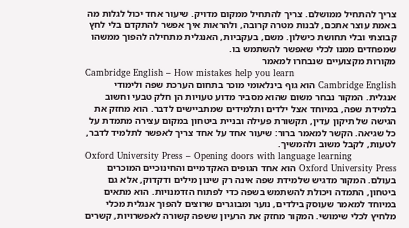צריך להתחיל ממושלם. צריך להתחיל ממקום מדויק. שיעור אחד יכול לגלות מה באמת עוצר אתכם, לבנות מטרה קרובה, ולהראות איך אפשר להתקדם בלי לחץ קבוצתי ובלי תחושת כישלון. משם, בעקביות, האנגלית מתחילה להפוך ממשהו שמפחדים ממנו לכלי שאפשר להשתמש בו.
מקורות מקצועיים שנבחרו למאמר
Cambridge English – How mistakes help you learn
Cambridge English הוא גוף בינלאומי מוכר בתחום הערכת שפה ולימודי אנגלית. המקור נבחר משום שהוא מסביר מדוע טעויות הן חלק טבעי וחשוב בלמידת שפה, במיוחד אצל ילדים ותלמידים שמתביישים לדבר. הוא מחזק את הגישה של תיקון עדין, תקשורת פעילה ובניית ביטחון במקום עצירה מתמדת על כל שגיאה. הקשר למאמר ברור: שיעור אחד על אחד צריך לאפשר לתלמיד לדבר, לטעות, לקבל משוב ולהמשיך.
Oxford University Press – Opening doors with language learning
Oxford University Press הוא אחד הגופים האקדמיים והחינוכיים המוכרים בעולם. המקור מדגיש שלמידת שפה אינה רק שינון מילים ודקדוק, אלא גם ביטחון, התמדה ויכולת להשתמש בשפה כדי לפתוח הזדמנויות. הוא מתאים במיוחד למאמר שעוסק בילדים, נוער ומבוגרים שרוצים להפוך אנגלית מכלי מלחיץ לכלי שימושי. המקור מחזק את הרעיון ששפה קשורה לאפשרויות, קשרים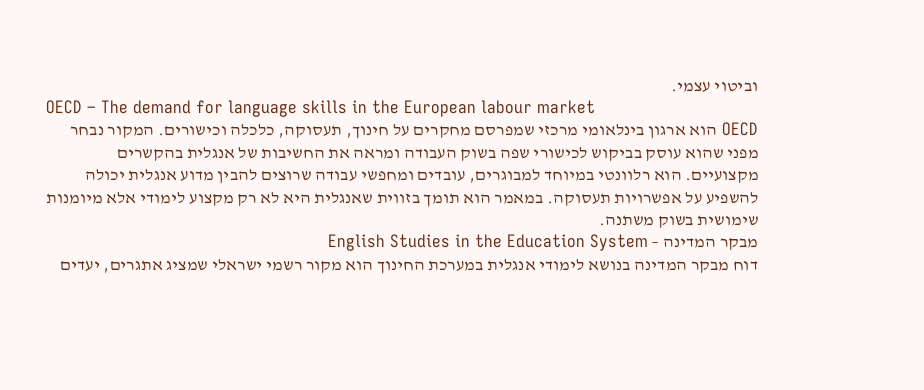וביטוי עצמי.
OECD – The demand for language skills in the European labour market
OECD הוא ארגון בינלאומי מרכזי שמפרסם מחקרים על חינוך, תעסוקה, כלכלה וכישורים. המקור נבחר מפני שהוא עוסק בביקוש לכישורי שפה בשוק העבודה ומראה את החשיבות של אנגלית בהקשרים מקצועיים. הוא רלוונטי במיוחד למבוגרים, עובדים ומחפשי עבודה שרוצים להבין מדוע אנגלית יכולה להשפיע על אפשרויות תעסוקה. במאמר הוא תומך בזווית שאנגלית היא לא רק מקצוע לימודי אלא מיומנות שימושית בשוק משתנה.
מבקר המדינה – English Studies in the Education System
דוח מבקר המדינה בנושא לימודי אנגלית במערכת החינוך הוא מקור רשמי ישראלי שמציג אתגרים, יעדים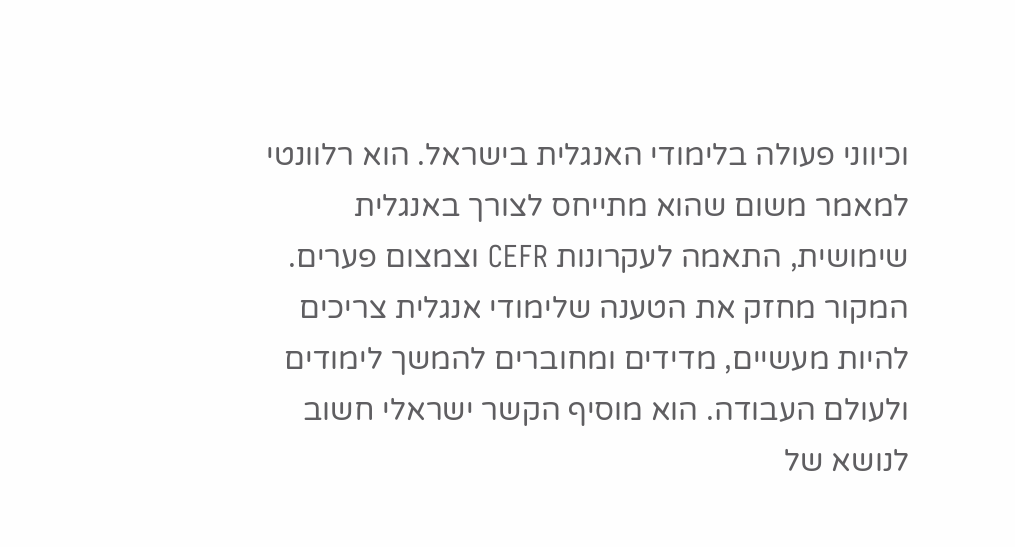וכיווני פעולה בלימודי האנגלית בישראל. הוא רלוונטי למאמר משום שהוא מתייחס לצורך באנגלית שימושית, התאמה לעקרונות CEFR וצמצום פערים. המקור מחזק את הטענה שלימודי אנגלית צריכים להיות מעשיים, מדידים ומחוברים להמשך לימודים ולעולם העבודה. הוא מוסיף הקשר ישראלי חשוב לנושא של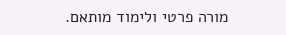מורה פרטי ולימוד מותאם.